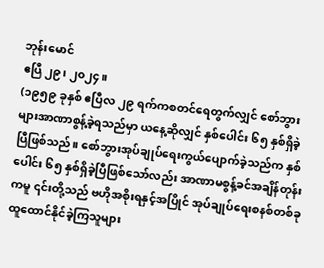ဘုန်းမောင်
ဧပြီ ၂၉၊ ၂၀၂၄။
(၁၉၅၉ ခုနှစ် ဧပြီလ ၂၉ ရက်ကစတင်ရေတွက်လျှင် စော်ဘွားများအာဏာစွန့်ခဲ့ရသည်မှာ ယနေ့ဆိုလျှင် နှစ်ပေါင်း ၆၅ နှစ်ရှိခဲ့ပြီဖြစ်သည်။ စော်ဘွားအုပ်ချုပ်ရေးကွယ်ပျောက်ခဲ့သည်က နှစ်ပေါင်း ၆၅ နှစ်ရှိခဲ့ပြီဖြစ်သော်လည်း အာဏာမစွန့်ခင်အချိန်တုန်းကမူ ၎င်းတို့သည် ဗဟိုအစိုးရနှင့်အပြိုင် အုပ်ချုပ်ရေးစနစ်တစ်ခု ထူထောင်နိုင်ခဲ့ကြသူများ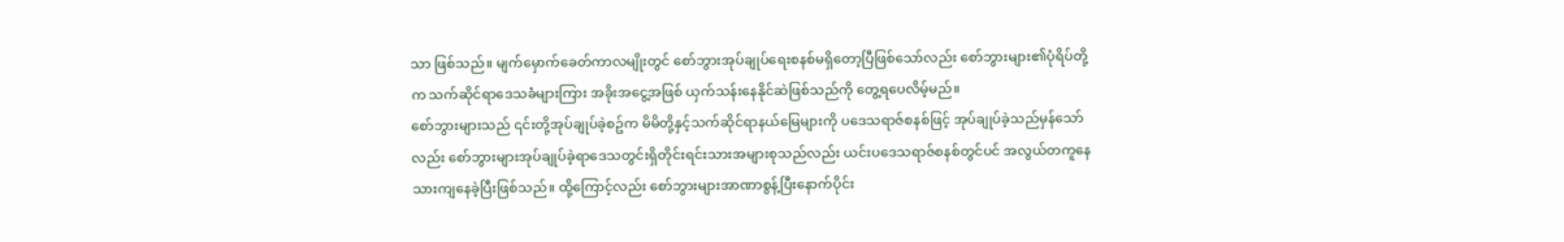သာ ဖြစ်သည်။ မျက်မှောက်ခေတ်ကာလမျိုးတွင် စော်ဘွားအုပ်ချုပ်ရေးစနစ်မရှိတော့ပြီဖြစ်သော်လည်း စော်ဘွားများ၏ပုံရိပ်တို့က သက်ဆိုင်ရာဒေသခံများကြား အခိုးအငွေ့အဖြစ် ယှက်သန်းနေနိုင်ဆဲဖြစ်သည်ကို တွေ့ရပေလိမ့်မည်။
စော်ဘွားများသည် ၎င်းတို့အုပ်ချုပ်ခဲ့စဥ်က မိမိတို့နှင့်သက်ဆိုင်ရာနယ်မြေများကို ပဒေသရာဇ်စနစ်ဖြင့် အုပ်ချုပ်ခဲ့သည်မှန်သော်လည်း စော်ဘွားများအုပ်ချုပ်ခဲ့ရာဒေသတွင်းရှိတိုင်းရင်းသားအများစုသည်လည်း ယင်းပဒေသရာဇ်စနစ်တွင်ပင် အလွယ်တကူနေသားကျနေခဲ့ပြီးဖြစ်သည်။ ထို့ကြောင့်လည်း စော်ဘွားများအာဏာစွန့်ပြီးနောက်ပိုင်း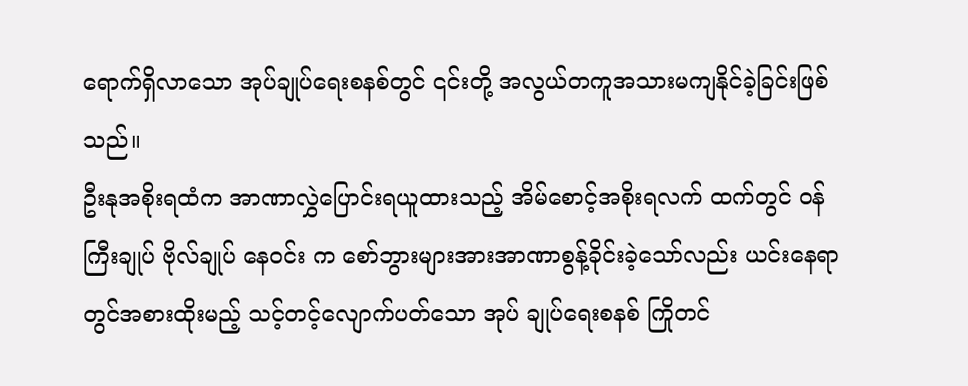ရောက်ရှိလာသော အုပ်ချုပ်ရေးစနစ်တွင် ၎င်းတို့ အလွယ်တကူအသားမကျနိုင်ခဲ့ခြင်းဖြစ်သည်။
ဦးနုအစိုးရထံက အာဏာလွှဲပြောင်းရယူထားသည့် အိမ်စောင့်အစိုးရလက် ထက်တွင် ဝန်ကြီးချုပ် ဗိုလ်ချုပ် နေဝင်း က စော်ဘွားများအားအာဏာစွန့်ခိုင်းခဲ့သော်လည်း ယင်းနေရာတွင်အစားထိုးမည့် သင့်တင့်လျောက်ပတ်သော အုပ် ချုပ်ရေးစနစ် ကြိုတင်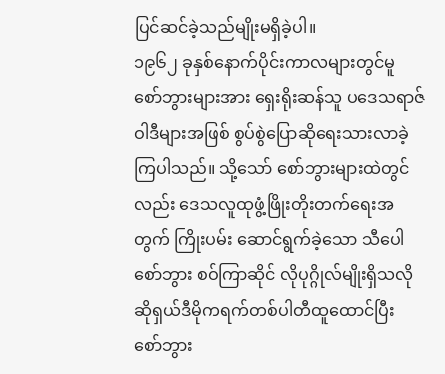ပြင်ဆင်ခဲ့သည်မျိုးမရှိခဲ့ပါ။
၁၉၆၂ ခုနှစ်နောက်ပိုင်းကာလများတွင်မူ စော်ဘွားများအား ရှေးရိုးဆန်သူ ပဒေသရာဇ်ဝါဒီများအဖြစ် စွပ်စွဲပြောဆိုရေးသားလာခဲ့ကြပါသည်။ သို့သော် စော်ဘွားများထဲတွင်လည်း ဒေသလူထုဖွံ့ဖြိုးတိုးတက်ရေးအတွက် ကြိုးပမ်း ဆောင်ရွက်ခဲ့သော သီပေါစော်ဘွား စဝ်ကြာဆိုင် လိုပုဂ္ဂိုလ်မျိုးရှိသလို ဆိုရှယ်ဒီမိုကရက်တစ်ပါတီထူထောင်ပြီး စော်ဘွား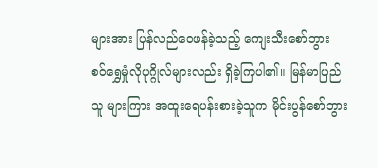များအား ပြန်လည်ဝေဖန်ခဲ့သည့် ကျေးသီးစော်ဘွား စဝ်ရွှေမှုံလိုပုဂ္ဂိုလ်များလည်း ရှိခဲ့ကြပါ၏။ မြန်မာပြည်သူ များကြား အထူးရေပန်းစားခဲ့သူက မိုင်းပွန်စော်ဘွား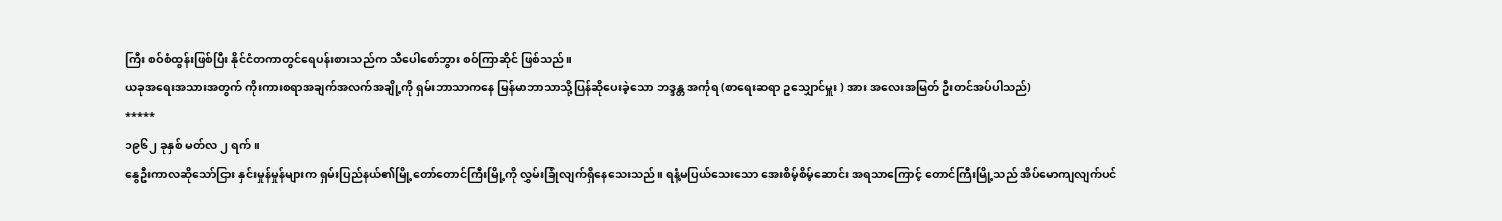ကြီး စဝ်စံထွန်းဖြစ်ပြီး နိုင်ငံတကာတွင်ရေပန်းစားသည်က သီပေါစော်ဘွား စဝ်ကြာဆိုင် ဖြစ်သည်။
ယခုအရေးအသားအတွက် ကိုးကားစရာအချက်အလက်အချို့ကို ရှမ်းဘာသာကနေ မြန်မာဘာသာသို့ပြန်ဆိုပေးခဲ့သော ဘဒ္ဒန္တ အင်္ကုရ (စာရေးဆရာ ဥသျှောင်မှူး ) အား အလေးအမြတ် ဦးတင်အပ်ပါသည်)
*****
၁၉၆၂ ခုနှစ် မတ်လ ၂ ရက်။
နွေဦးကာလဆိုသော်ငြား နှင်းမှုန်မှုန်များက ရှမ်းပြည်နယ်၏မြို့တော်တောင်ကြီးမြို့ကို လွှမ်းခြုံလျက်ရှိနေသေးသည်။ ရနံ့မပြယ်သေးသော အေးစိမ့်စိမ့်ဆောင်း အရသာကြောင့် တောင်ကြီးမြို့သည် အိပ်မောကျလျက်ပင်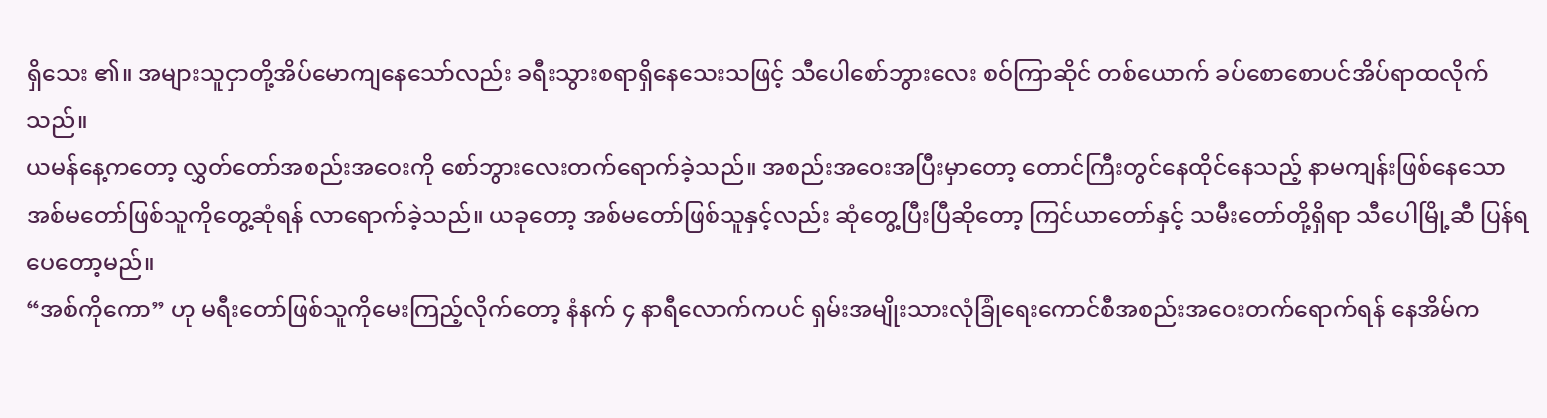ရှိသေး ၏။ အများသူငှာတို့အိပ်မောကျနေသော်လည်း ခရီးသွားစရာရှိနေသေးသဖြင့် သီပေါစော်ဘွားလေး စဝ်ကြာဆိုင် တစ်ယောက် ခပ်စောစောပင်အိပ်ရာထလိုက်သည်။
ယမန်နေ့ကတော့ လွှတ်တော်အစည်းအဝေးကို စော်ဘွားလေးတက်ရောက်ခဲ့သည်။ အစည်းအဝေးအပြီးမှာတော့ တောင်ကြီးတွင်နေထိုင်နေသည့် နာမကျန်းဖြစ်နေသော အစ်မတော်ဖြစ်သူကိုတွေ့ဆုံရန် လာရောက်ခဲ့သည်။ ယခုတော့ အစ်မတော်ဖြစ်သူနှင့်လည်း ဆုံတွေ့ပြီးပြီဆိုတော့ ကြင်ယာတော်နှင့် သမီးတော်တို့ရှိရာ သီပေါမြို့ဆီ ပြန်ရပေတော့မည်။
“အစ်ကိုကော” ဟု မရီးတော်ဖြစ်သူကိုမေးကြည့်လိုက်တော့ နံနက် ၄ နာရီလောက်ကပင် ရှမ်းအမျိုးသားလုံခြုံရေးကောင်စီအစည်းအဝေးတက်ရောက်ရန် နေအိမ်က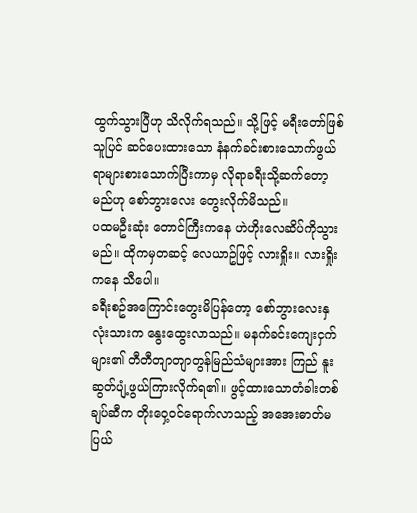ထွက်သွားပြီဟု သိလိုက်ရသည်။ သို့ဖြင့် မရီးတော်ဖြစ်သူပြင် ဆင်ပေးထားသော နံနက်ခင်းစားသောက်ဖွယ်ရာများစားသောက်ပြီးကာမှ လိုရာခရီးသို့ဆက်တော့မည်ဟု စော်ဘွားလေး တွေးလိုက်မိသည်။
ပထမဦးဆုံး တောင်ကြီးကနေ ဟဲဟိုးလေဆိပ်ကိုသွားမည်။ ထိုကမှတဆင့် လေယာဥ်ဖြင့် လားရှိုး။ လားရှိုးကနေ သီပေါ။
ခရီးစဥ်အကြောင်းတွေးမိပြန်တော့ စော်ဘွားလေးနှလုံးသားက နွေးထွေးလာသည်။ မနက်ခင်းကျေးငှက်များ၏ တီတီတျာတျာတွန်မြည်သံများအား ကြည် နူးဆွတ်ပျံ့ဖွယ်ကြားလိုက်ရ၏။ ဖွင့်ထားသောတံခါးတစ်ချပ်ဆီက တိုးဝှေ့ဝင်ရောက်လာသည့် အအေးဓာတ်မပြယ်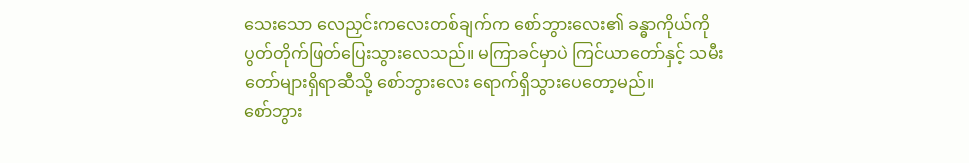သေးသော လေညှင်းကလေးတစ်ချက်က စော်ဘွားလေး၏ ခန္ဓာကိုယ်ကို ပွတ်တိုက်ဖြတ်ပြေးသွားလေသည်။ မကြာခင်မှာပဲ ကြင်ယာတော်နှင့် သမီးတော်များရှိရာဆီသို့ စော်ဘွားလေး ရောက်ရှိသွားပေတော့မည်။
စော်ဘွား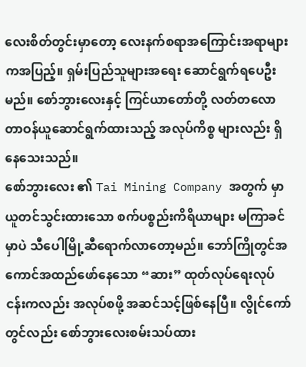လေးစိတ်တွင်းမှာတော့ လေးနက်စရာအကြောင်းအရာများကအပြည့်။ ရှမ်းပြည်သူများအရေး ဆောင်ရွက်ရပေဦးမည်။ စော်ဘွားလေးနှင့် ကြင်ယာတော်တို့ လတ်တလောတာဝန်ယူဆောင်ရွက်ထားသည့် အလုပ်ကိစ္စ များလည်း ရှိနေသေးသည်။
စော်ဘွားလေး ၏ Tai Mining Company အတွက် မှာယူတင်သွင်းထားသော စက်ပစ္စည်းကိရိယာများ မကြာခင်မှာပဲ သီပေါမြို့ဆီရောက်လာတော့မည်။ ဘော်ကြိုတွင်အကောင်အထည်ဖော်နေသော “ဆား” ထုတ်လုပ်ရေးလုပ်ငန်းကလည်း အလုပ်စဖို့ အဆင်သင့်ဖြစ်နေပြီ။ လွိုင်ကော်တွင်လည်း စော်ဘွားလေးစမ်းသပ်ထား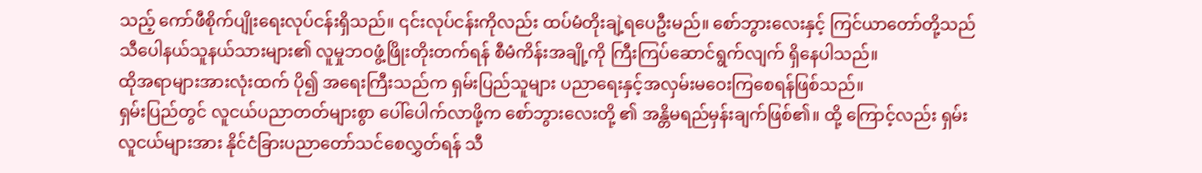သည့် ကော်ဖီစိုက်ပျိုးရေးလုပ်ငန်းရှိသည်။ ၎င်းလုပ်ငန်းကိုလည်း ထပ်မံတိုးချဲ့ရပေဦးမည်။ စော်ဘွားလေးနှင့် ကြင်ယာတော်တို့သည် သီပေါနယ်သူနယ်သားများ၏ လူမှုဘဝဖွံ့ဖြိုးတိုးတက်ရန် စီမံကိန်းအချို့ကို ကြီးကြပ်ဆောင်ရွက်လျက် ရှိနေပါသည်။
ထိုအရာများအားလုံးထက် ပို၍ အရေးကြီးသည်က ရှမ်းပြည်သူများ ပညာရေးနှင့်အလှမ်းမဝေးကြစေရန်ဖြစ်သည်။
ရှမ်းပြည်တွင် လူငယ်ပညာတတ်များစွာ ပေါ်ပေါက်လာဖို့က စော်ဘွားလေးတို့ ၏ အန္တိမရည်မှန်းချက်ဖြစ်၏။ ထို့ ကြောင့်လည်း ရှမ်းလူငယ်များအား နိုင်ငံခြားပညာတော်သင်စေလွှတ်ရန် သီ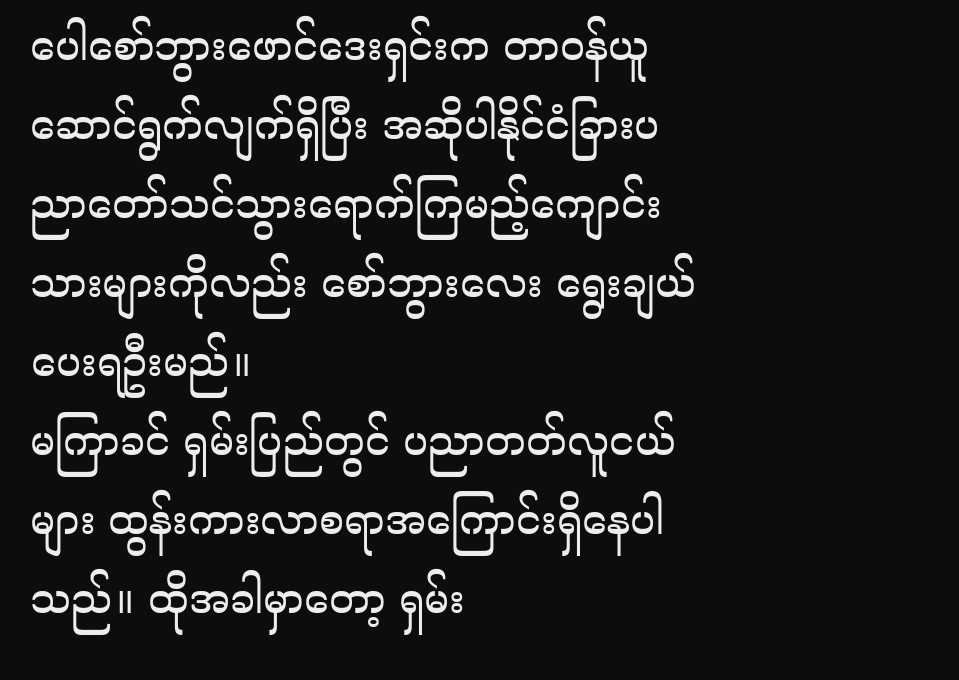ပေါစော်ဘွားဖောင်ဒေးရှင်းက တာဝန်ယူ ဆောင်ရွက်လျက်ရှိပြီး အဆိုပါနိုင်ငံခြားပညာတော်သင်သွားရောက်ကြမည့်ကျောင်းသားများကိုလည်း စော်ဘွားလေး ရွေးချယ်ပေးရဦးမည်။
မကြာခင် ရှမ်းပြည်တွင် ပညာတတ်လူငယ်များ ထွန်းကားလာစရာအကြောင်းရှိနေပါသည်။ ထိုအခါမှာတော့ ရှမ်း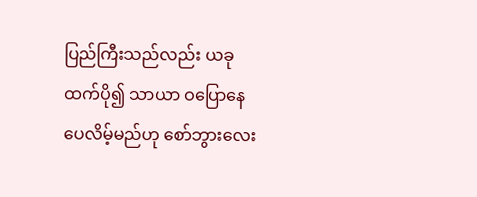ပြည်ကြီးသည်လည်း ယခုထက်ပို၍ သာယာ ဝပြောနေပေလိမ့်မည်ဟု စော်ဘွားလေး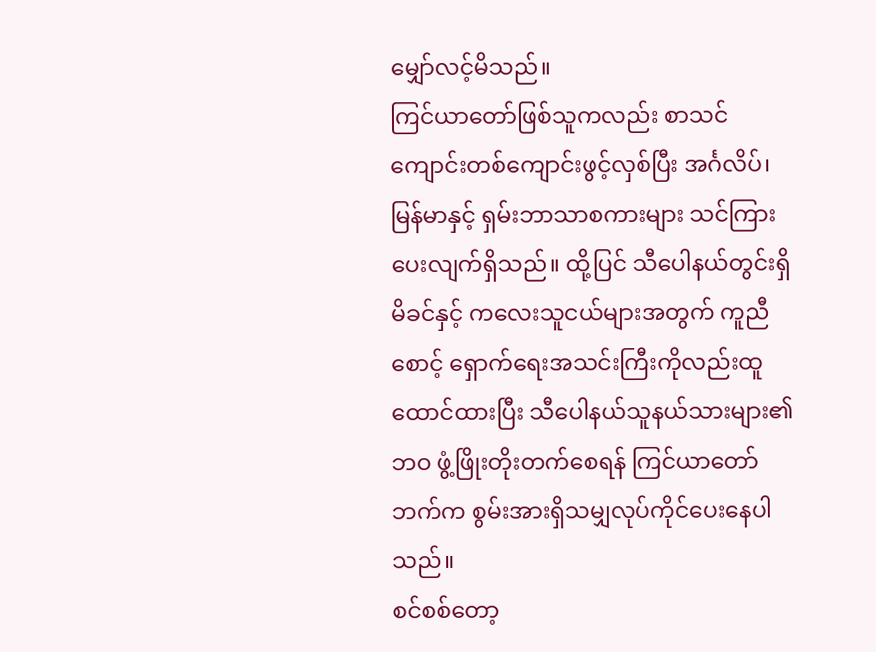မျှော်လင့်မိသည်။
ကြင်ယာတော်ဖြစ်သူကလည်း စာသင်ကျောင်းတစ်ကျောင်းဖွင့်လှစ်ပြီး အင်္ဂလိပ်၊ မြန်မာနှင့် ရှမ်းဘာသာစကားများ သင်ကြားပေးလျက်ရှိသည်။ ထို့ပြင် သီပေါနယ်တွင်းရှိ မိခင်နှင့် ကလေးသူငယ်များအတွက် ကူညီစောင့် ရှောက်ရေးအသင်းကြီးကိုလည်းထူထောင်ထားပြီး သီပေါနယ်သူနယ်သားများ၏ဘဝ ဖွံ့ဖြိုးတိုးတက်စေရန် ကြင်ယာတော်ဘက်က စွမ်းအားရှိသမျှလုပ်ကိုင်ပေးနေပါသည်။
စင်စစ်တော့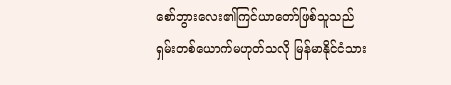စော်ဘွားလေး၏ကြင်ယာတော်ဖြစ်သူသည် ရှမ်းတစ်ယောက်မဟုတ်သလို မြန်မာနိုင်ငံသား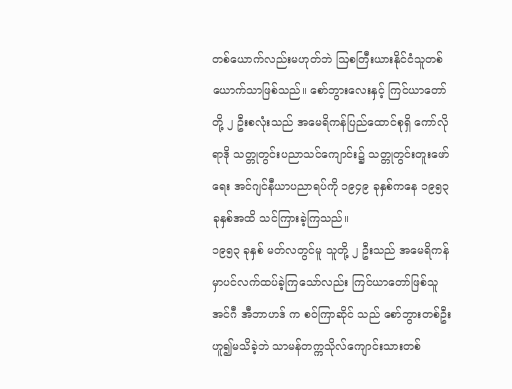တစ်ယောက်လည်းမဟုတ်ဘဲ ဩစတြီးယားနိုင်ငံသူတစ်ယောက်သာဖြစ်သည်။ စော်ဘွားလေးနှင့် ကြင်ယာတော်တို့ ၂ ဦးစလုံးသည် အမေရိကန်ပြည်ထောင်စုရှိ ကော်လိုရာဒို သတ္တုတွင်းပညာသင်ကျောင်း၌ သတ္တုတွင်းတူးဖော်ရေး အင်ဂျင်နီယာပညာရပ်ကို ၁၉၄၉ ခုနှစ်ကနေ ၁၉၅၃ ခုနှစ်အထိ သင်ကြားခဲ့ကြသည်။
၁၉၅၃ ခုနှစ် မတ်လတွင်မူ သူတို့ ၂ ဦးသည် အမေရိကန်မှာပင်လက်ထပ်ခဲ့ကြသော်လည်း ကြင်ယာတော်ဖြစ်သူ အင်ဂီ အီဘာဟဒ် က စဝ်ကြာဆိုင် သည် စော်ဘွားတစ်ဦးဟူ၍မသိခဲ့ဘဲ သာမန်တက္ကသိုလ်ကျောင်းသားတစ်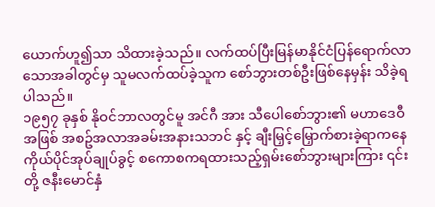ယောက်ဟူ၍သာ သိထားခဲ့သည်။ လက်ထပ်ပြီးမြန်မာနိုင်ငံပြန်ရောက်လာသောအခါတွင်မှ သူမလက်ထပ်ခဲ့သူက စော်ဘွားတစ်ဦးဖြစ်နေမှန်း သိခဲ့ရပါသည်။
၁၉၅၇ ခုနှစ် နိုဝင်ဘာလတွင်မူ အင်ဂီ အား သီပေါစော်ဘွား၏ မဟာဒေဝီအဖြစ် အစဥ်အလာအခမ်းအနားသဘင် နှင့် ချီးမြှင့်မြှောက်စားခဲ့ရာကနေ ကိုယ်ပိုင်အုပ်ချုပ်ခွင့် စကောစကရထားသည့်ရှမ်းစော်ဘွားများကြား ၎င်းတို့ ဇနီးမောင်နှံ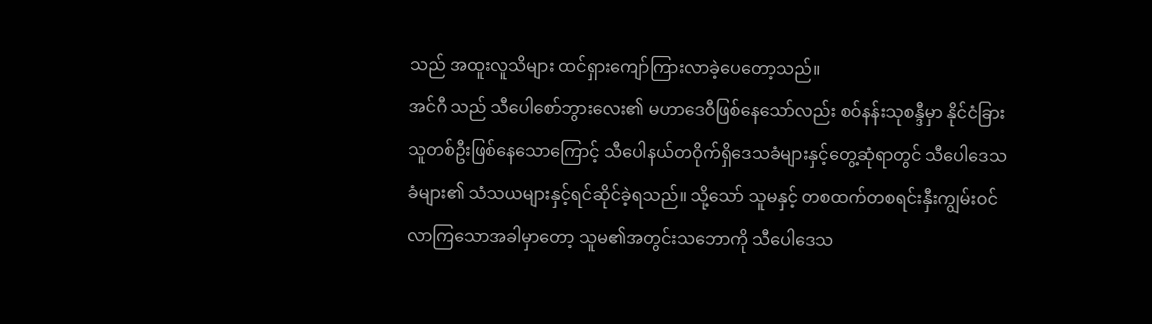သည် အထူးလူသိများ ထင်ရှားကျော်ကြားလာခဲ့ပေတော့သည်။
အင်ဂီ သည် သီပေါစော်ဘွားလေး၏ မဟာဒေဝီဖြစ်နေသော်လည်း စဝ်နန်းသုစန္ဒီမှာ နိုင်ငံခြားသူတစ်ဦးဖြစ်နေသောကြောင့် သီပေါနယ်တဝိုက်ရှိဒေသခံများနှင့်တွေ့ဆုံရာတွင် သီပေါဒေသခံများ၏ သံသယများနှင့်ရင်ဆိုင်ခဲ့ရသည်။ သို့သော် သူမနှင့် တစထက်တစရင်းနှီးကျွမ်းဝင်လာကြသောအခါမှာတော့ သူမ၏အတွင်းသဘောကို သီပေါဒေသ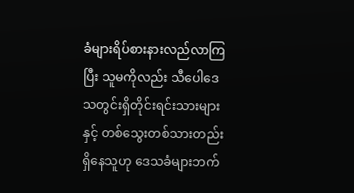ခံများရိပ်စားနားလည်လာကြပြီး သူမကိုလည်း သီပေါဒေသတွင်းရှိတိုင်းရင်းသားများနှင့် တစ်သွေးတစ်သားတည်းရှိနေသူဟု ဒေသခံများဘက်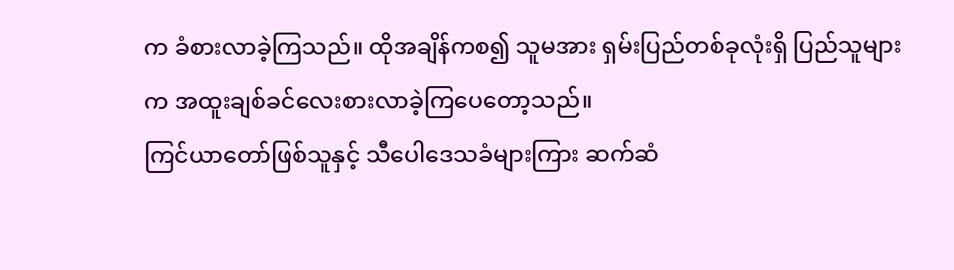က ခံစားလာခဲ့ကြသည်။ ထိုအချိန်ကစ၍ သူမအား ရှမ်းပြည်တစ်ခုလုံးရှိ ပြည်သူများက အထူးချစ်ခင်လေးစားလာခဲ့ကြပေတော့သည်။
ကြင်ယာတော်ဖြစ်သူနှင့် သီပေါဒေသခံများကြား ဆက်ဆံ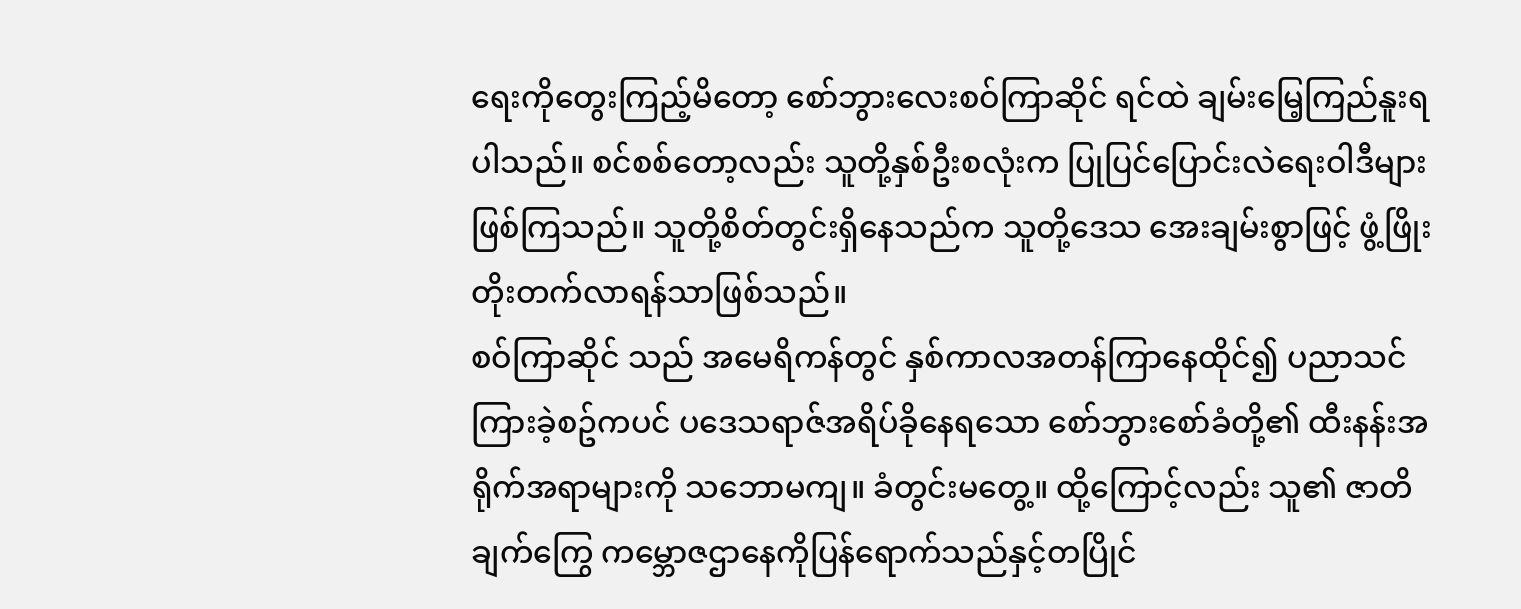ရေးကိုတွေးကြည့်မိတော့ စော်ဘွားလေးစဝ်ကြာဆိုင် ရင်ထဲ ချမ်းမြေ့ကြည်နူးရပါသည်။ စင်စစ်တော့လည်း သူတို့နှစ်ဦးစလုံးက ပြုပြင်ပြောင်းလဲရေးဝါဒီများဖြစ်ကြသည်။ သူတို့စိတ်တွင်းရှိနေသည်က သူတို့ဒေသ အေးချမ်းစွာဖြင့် ဖွံ့ဖြိုးတိုးတက်လာရန်သာဖြစ်သည်။
စဝ်ကြာဆိုင် သည် အမေရိကန်တွင် နှစ်ကာလအတန်ကြာနေထိုင်၍ ပညာသင်ကြားခဲ့စဥ်ကပင် ပဒေသရာဇ်အရိပ်ခိုနေရသော စော်ဘွားစော်ခံတို့၏ ထီးနန်းအရိုက်အရာများကို သဘောမကျ။ ခံတွင်းမတွေ့။ ထို့ကြောင့်လည်း သူ၏ ဇာတိချက်ကြွေ ကမ္ဘောဇဌာနေကိုပြန်ရောက်သည်နှင့်တပြိုင်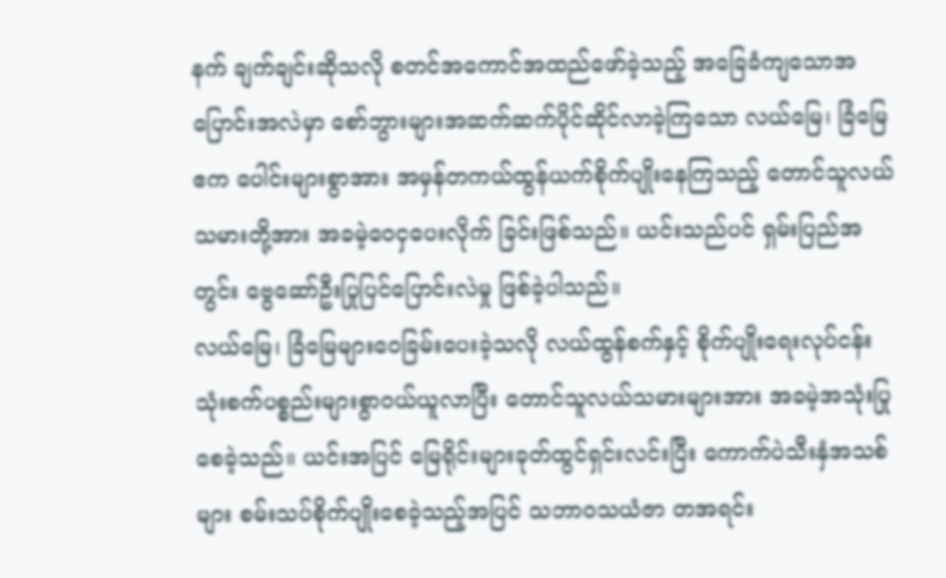နက် ချက်ချင်းဆိုသလို စတင်အကောင်အထည်ဖော်ခဲ့သည့် အခြေခံကျသောအပြောင်းအလဲမှာ စော်ဘွားများအဆက်ဆက်ပိုင်ဆိုင်လာခဲ့ကြသော လယ်မြေ၊ ခြံမြေဧက ပေါင်းများစွာအား အမှန်တကယ်ထွန်ယက်စိုက်ပျိုးနေကြသည့် တောင်သူလယ်သမားတို့အား အခမဲ့ဝေငှပေးလိုက် ခြင်းဖြစ်သည်။ ယင်းသည်ပင် ရှမ်းပြည်အတွင်း ဗွေဆော်ဦးပြုပြင်ပြောင်းလဲမှု ဖြစ်ခဲ့ပါသည်။
လယ်မြေ၊ ခြံမြေများဝေခြမ်းပေးခဲ့သလို လယ်ထွန်စက်နှင့် စိုက်ပျိုးရေးလုပ်ငန်းသုံးစက်ပစ္စည်းများစွာဝယ်ယူလာပြီး တောင်သူလယ်သမားများအား အခမဲ့အသုံးပြုစေခဲ့သည်။ ယင်းအပြင် မြေရိုင်းများခုတ်ထွင်ရှင်းလင်းပြီး ကောက်ပဲသီးနှံအသစ်များ စမ်းသပ်စိုက်ပျိုးစေခဲ့သည့်အပြင် သဘာဝသယံဇာ တအရင်း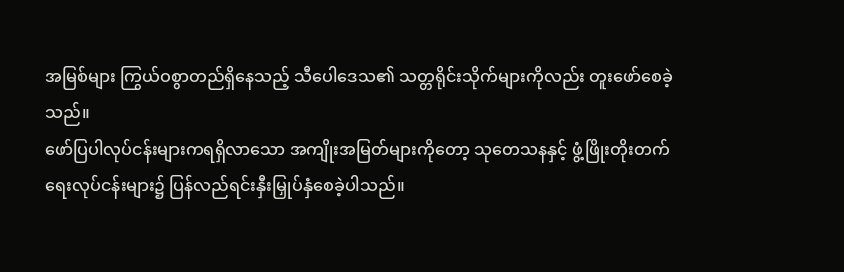အမြစ်များ ကြွယ်ဝစွာတည်ရှိနေသည့် သီပေါဒေသ၏ သတ္တရိုင်းသိုက်များကိုလည်း တူးဖော်စေခဲ့သည်။
ဖော်ပြပါလုပ်ငန်းများကရရှိလာသော အကျိုးအမြတ်များကိုတော့ သုတေသနနှင့် ဖွံ့ဖြိုးတိုးတက်ရေးလုပ်ငန်းများ၌ ပြန်လည်ရင်းနှီးမြှုပ်နှံစေခဲ့ပါသည်။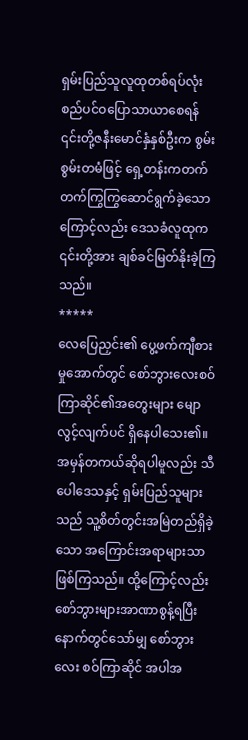ရှမ်းပြည်သူလူထုတစ်ရပ်လုံး စည်ပင်ဝပြောသာယာစေရန် ၎င်းတို့ဇနီးမောင်နှံနှစ်ဦးက စွမ်းစွမ်းတမံဖြင့် ရှေ့တန်းကတက်တက်ကြွကြွဆောင်ရွက်ခဲ့သောကြောင့်လည်း ဒေသခံလူထုက ၎င်းတို့အား ချစ်ခင်မြတ်နိုးခဲ့ကြသည်။
*****
လေပြေညှင်း၏ ပွေ့ဖက်ကျီစားမှုအောက်တွင် စော်ဘွားလေးစဝ်ကြာဆိုင်၏အတွေးများ မျောလွင့်လျက်ပင် ရှိနေပါသေး၏။
အမှန်တကယ်ဆိုရပါမူလည်း သီပေါဒေသနှင့် ရှမ်းပြည်သူများသည် သူ့စိတ်တွင်းအမြဲတည်ရှိခဲ့သော အကြောင်းအရာများသာဖြစ်ကြသည်။ ထို့ကြောင့်လည်း စော်ဘွားများအာဏာစွန့်ရပြီးနောက်တွင်သော်မျှ စော်ဘွားလေး စဝ်ကြာဆိုင် အပါအ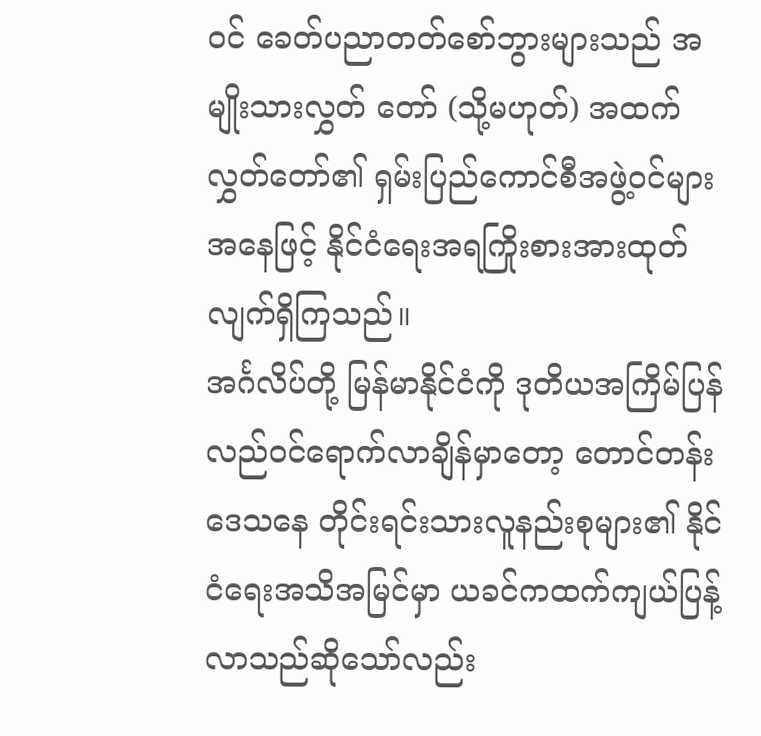ဝင် ခေတ်ပညာတတ်စော်ဘွားများသည် အမျိုးသားလွှတ် တော် (သို့မဟုတ်) အထက်လွှတ်တော်၏ ရှမ်းပြည်ကောင်စီအဖွဲ့ဝင်များအနေဖြင့် နိုင်ငံရေးအရကြိုးစားအားထုတ်လျက်ရှိကြသည်။
အင်္ဂလိပ်တို့ မြန်မာနိုင်ငံကို ဒုတိယအကြိမ်ပြန်လည်ဝင်ရောက်လာချိန်မှာတော့ တောင်တန်းဒေသနေ တိုင်းရင်းသားလူနည်းစုများ၏ နိုင်ငံရေးအသိအမြင်မှာ ယခင်ကထက်ကျယ်ပြန့်လာသည်ဆိုသော်လည်း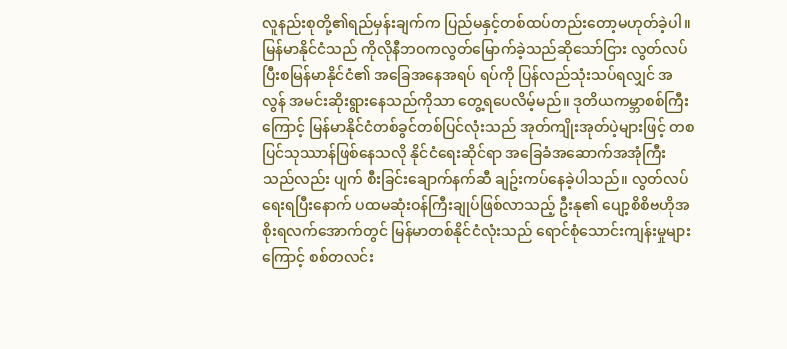လူနည်းစုတို့၏ရည်မှန်းချက်က ပြည်မနှင့်တစ်ထပ်တည်းတော့မဟုတ်ခဲ့ပါ။
မြန်မာနိုင်ငံသည် ကိုလိုနီဘဝကလွတ်မြောက်ခဲ့သည်ဆိုသော်ငြား လွတ်လပ်ပြီးစမြန်မာနိုင်ငံ၏ အခြေအနေအရပ် ရပ်ကို ပြန်လည်သုံးသပ်ရလျှင် အလွန် အမင်းဆိုးရွားနေသည်ကိုသာ တွေ့ရပေလိမ့်မည်။ ဒုတိယကမ္ဘာစစ်ကြီးကြောင့် မြန်မာနိုင်ငံတစ်ခွင်တစ်ပြင်လုံးသည် အုတ်ကျိုးအုတ်ပဲ့များဖြင့် တစပြင်သုဿာန်ဖြစ်နေသလို နိုင်ငံရေးဆိုင်ရာ အခြေခံအဆောက်အအုံကြီးသည်လည်း ပျက် စီးခြင်းချောက်နက်ဆီ ချဥ်းကပ်နေခဲ့ပါသည်။ လွတ်လပ်ရေးရပြီးနောက် ပထမဆုံးဝန်ကြီးချုပ်ဖြစ်လာသည့် ဦးနု၏ ပျော့စိစိဗဟိုအစိုးရလက်အောက်တွင် မြန်မာတစ်နိုင်ငံလုံးသည် ရောင်စုံသောင်းကျန်းမှုများကြောင့် စစ်တလင်း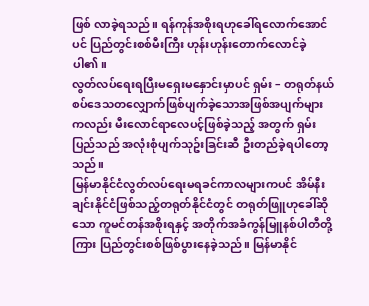ဖြစ် လာခဲ့ရသည်။ ရန်ကုန်အစိုးရဟုခေါ်ရလောက်အောင်ပင် ပြည်တွင်းစစ်မီးကြီး ဟုန်းဟုန်းတောက်လောင်ခဲ့ပါ၏။
လွတ်လပ်ရေးရပြီးမရှေးမနှောင်းမှာပင် ရှမ်း – တရုတ်နယ်စပ်ဒေသတလျှောက်ဖြစ်ပျက်ခဲ့သောအဖြစ်အပျက်များကလည်း မီးလောင်ရာလေပင့်ဖြစ်ခဲ့သည့် အတွက် ရှမ်းပြည်သည် အလုံးစုံပျက်သုဥ်းခြင်းဆီ ဦးတည်ခဲ့ရပါတော့သည်။
မြန်မာနိုင်ငံလွတ်လပ်ရေးမရခင်ကာလများကပင် အိမ်နီးချင်းနိုင်ငံဖြစ်သည့်တရုတ်နိုင်ငံတွင် တရုတ်ဖြူဟုခေါ်ဆိုသော ကူမင်တန်အစိုးရနှင့် အတိုက်အခံကွန်မြူနစ်ပါတီတို့ကြား ပြည်တွင်းစစ်ဖြစ်ပွားနေခဲ့သည်။ မြန်မာနိုင်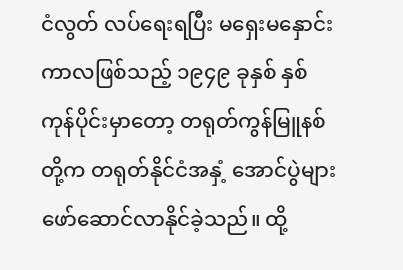ငံလွတ် လပ်ရေးရပြီး မရှေးမနှောင်းကာလဖြစ်သည့် ၁၉၄၉ ခုနှစ် နှစ်ကုန်ပိုင်းမှာတော့ တရုတ်ကွန်မြူနစ်တို့က တရုတ်နိုင်ငံအနှံ့ အောင်ပွဲများဖော်ဆောင်လာနိုင်ခဲ့သည်။ ထို့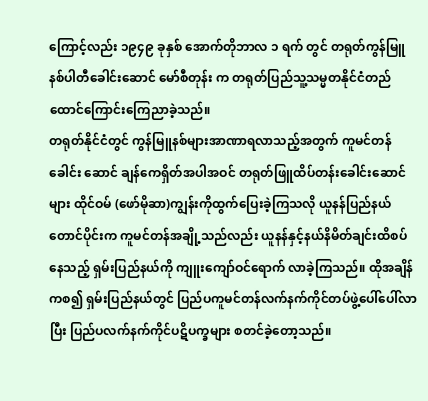ကြောင့်လည်း ၁၉၄၉ ခုနှစ် အောက်တိုဘာလ ၁ ရက် တွင် တရုတ်ကွန်မြူနစ်ပါတီခေါင်းဆောင် မော်စီတုန်း က တရုတ်ပြည်သူ့သမ္မတနိုင်ငံတည်ထောင်ကြောင်းကြေညာခဲ့သည်။
တရုတ်နိုင်ငံတွင် ကွန်မြူနစ်များအာဏာရလာသည့်အတွက် ကူမင်တန်ခေါင်း ဆောင် ချန်ကေရှိတ်အပါအဝင် တရုတ်ဖြူထိပ်တန်းခေါင်းဆောင်များ ထိုင်ဝမ် (ဖော်မိုဆာ)ကျွန်းကိုထွက်ပြေးခဲ့ကြသလို ယူနန်ပြည်နယ်တောင်ပိုင်းက ကူမင်တန်အချို့သည်လည်း ယူနန်နှင့်နယ်နိမိတ်ချင်းထိစပ်နေသည့် ရှမ်းပြည်နယ်ကို ကျူးကျော်ဝင်ရောက် လာခဲ့ကြသည်။ ထိုအချိန်ကစ၍ ရှမ်းပြည်နယ်တွင် ပြည်ပကူမင်တန်လက်နက်ကိုင်တပ်ဖွဲ့ပေါ်ပေါ်လာပြီး ပြည်ပလက်နက်ကိုင်ပဋိပက္ခများ စတင်ခဲ့တော့သည်။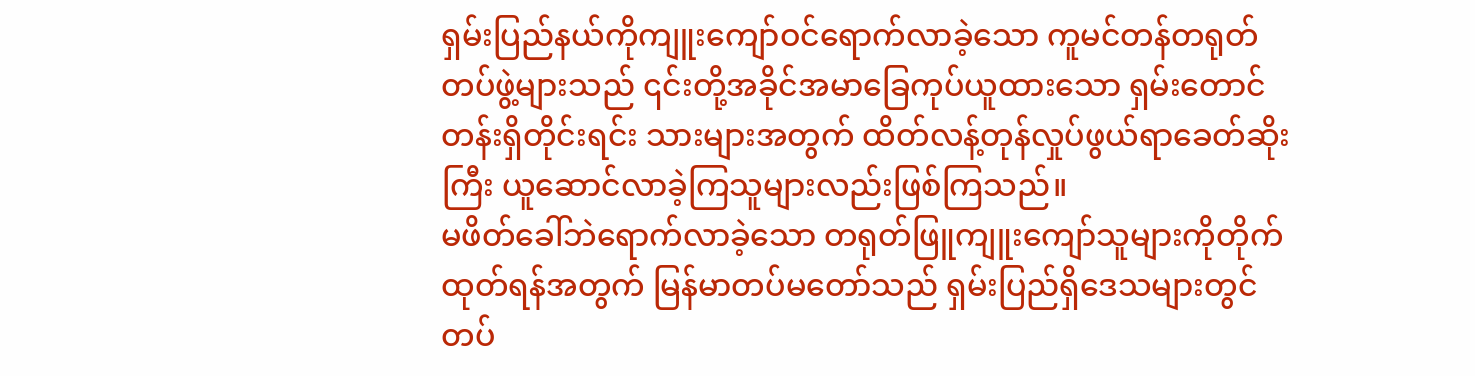ရှမ်းပြည်နယ်ကိုကျူးကျော်ဝင်ရောက်လာခဲ့သော ကူမင်တန်တရုတ်တပ်ဖွဲ့များသည် ၎င်းတို့အခိုင်အမာခြေကုပ်ယူထားသော ရှမ်းတောင်တန်းရှိတိုင်းရင်း သားများအတွက် ထိတ်လန့်တုန်လှုပ်ဖွယ်ရာခေတ်ဆိုးကြီး ယူဆောင်လာခဲ့ကြသူများလည်းဖြစ်ကြသည်။
မဖိတ်ခေါ်ဘဲရောက်လာခဲ့သော တရုတ်ဖြူကျူးကျော်သူများကိုတိုက်ထုတ်ရန်အတွက် မြန်မာတပ်မတော်သည် ရှမ်းပြည်ရှိဒေသများတွင် တပ်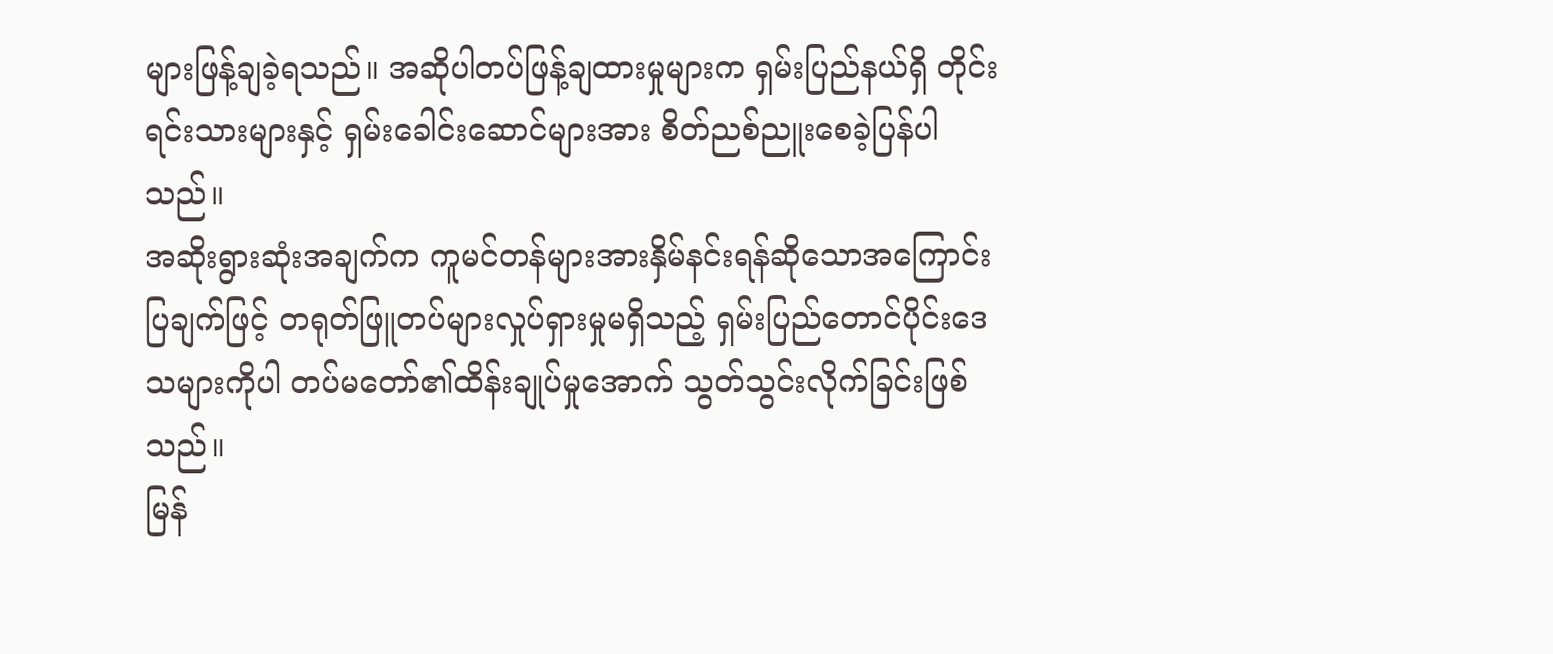များဖြန့်ချခဲ့ရသည်။ အဆိုပါတပ်ဖြန့်ချထားမှုများက ရှမ်းပြည်နယ်ရှိ တိုင်းရင်းသားများနှင့် ရှမ်းခေါင်းဆောင်များအား စိတ်ညစ်ညူးစေခဲ့ပြန်ပါသည်။
အဆိုးရွားဆုံးအချက်က ကူမင်တန်များအားနှိမ်နင်းရန်ဆိုသောအကြောင်းပြချက်ဖြင့် တရုတ်ဖြူတပ်များလှုပ်ရှားမှုမရှိသည့် ရှမ်းပြည်တောင်ပိုင်းဒေသများကိုပါ တပ်မတော်၏ထိန်းချုပ်မှုအောက် သွတ်သွင်းလိုက်ခြင်းဖြစ်သည်။
မြန်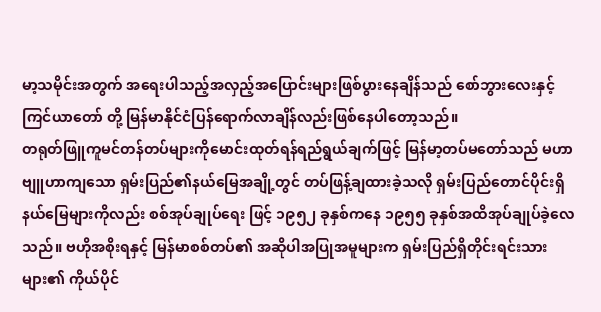မာ့သမိုင်းအတွက် အရေးပါသည့်အလှည့်အပြောင်းများဖြစ်ပွားနေချိန်သည် စော်ဘွားလေးနှင့် ကြင်ယာတော် တို့ မြန်မာနိုင်ငံပြန်ရောက်လာချိန်လည်းဖြစ်နေပါတော့သည်။
တရုတ်ဖြူကူမင်တန်တပ်များကိုမောင်းထုတ်ရန်ရည်ရွယ်ချက်ဖြင့် မြန်မာ့တပ်မတော်သည် မဟာဗျူဟာကျသော ရှမ်းပြည်၏နယ်မြေအချို့တွင် တပ်ဖြန့်ချထားခဲ့သလို ရှမ်းပြည်တောင်ပိုင်းရှိနယ်မြေများကိုလည်း စစ်အုပ်ချုပ်ရေး ဖြင့် ၁၉၅၂ ခုနှစ်ကနေ ၁၉၅၅ ခုနှစ်အထိအုပ်ချုပ်ခဲ့လေသည်။ ဗဟိုအစိုးရနှင့် မြန်မာစစ်တပ်၏ အဆိုပါအပြုအမူများက ရှမ်းပြည်ရှိတိုင်းရင်းသားများ၏ ကိုယ်ပိုင်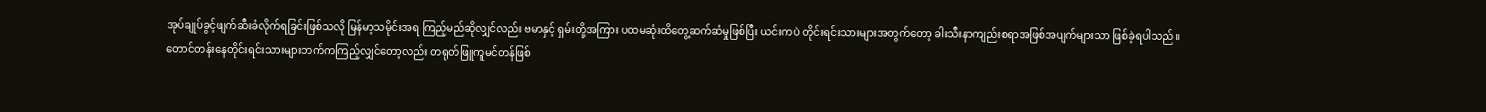အုပ်ချုပ်ခွင့်ဖျက်ဆီးခံလိုက်ရခြင်းဖြစ်သလို မြန်မာ့သမိုင်းအရ ကြည့်မည်ဆိုလျှင်လည်း ဗမာနှင့် ရှမ်းတို့အကြား ပထမဆုံးထိတွေ့ဆက်ဆံမှုဖြစ်ပြီး ယင်းကပဲ တိုင်းရင်းသားများအတွက်တော့ ခါးသီးနာကျည်းစရာအဖြစ်အပျက်များသာ ဖြစ်ခဲ့ရပါသည်။
တောင်တန်းနေတိုင်းရင်းသားများဘက်ကကြည့်လျှင်တော့လည်း တရုတ်ဖြူကူမင်တန်ဖြစ်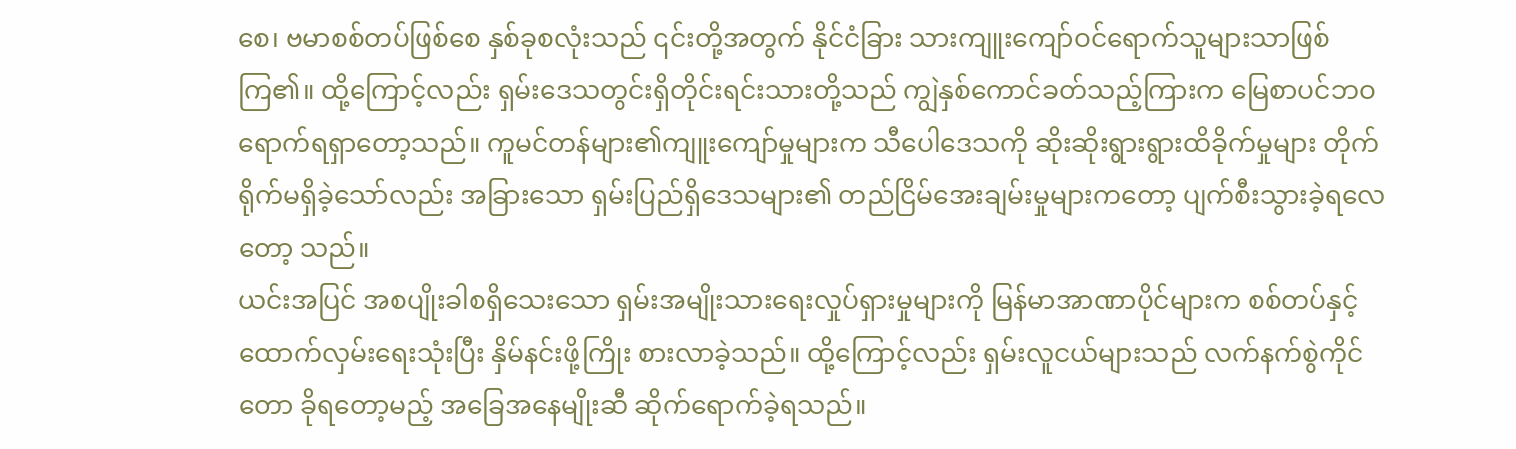စေ၊ ဗမာစစ်တပ်ဖြစ်စေ နှစ်ခုစလုံးသည် ၎င်းတို့အတွက် နိုင်ငံခြား သားကျူးကျော်ဝင်ရောက်သူများသာဖြစ်ကြ၏။ ထို့ကြောင့်လည်း ရှမ်းဒေသတွင်းရှိတိုင်းရင်းသားတို့သည် ကျွဲနှစ်ကောင်ခတ်သည့်ကြားက မြေစာပင်ဘဝရောက်ရရှာတော့သည်။ ကူမင်တန်များ၏ကျူးကျော်မှုများက သီပေါဒေသကို ဆိုးဆိုးရွားရွားထိခိုက်မှုများ တိုက်ရိုက်မရှိခဲ့သော်လည်း အခြားသော ရှမ်းပြည်ရှိဒေသများ၏ တည်ငြိမ်အေးချမ်းမှုများကတော့ ပျက်စီးသွားခဲ့ရလေတော့ သည်။
ယင်းအပြင် အစပျိုးခါစရှိသေးသော ရှမ်းအမျိုးသားရေးလှုပ်ရှားမှုများကို မြန်မာအာဏာပိုင်များက စစ်တပ်နှင့် ထောက်လှမ်းရေးသုံးပြီး နှိမ်နင်းဖို့ကြိုး စားလာခဲ့သည်။ ထို့ကြောင့်လည်း ရှမ်းလူငယ်များသည် လက်နက်စွဲကိုင် တော ခိုရတော့မည့် အခြေအနေမျိုးဆီ ဆိုက်ရောက်ခဲ့ရသည်။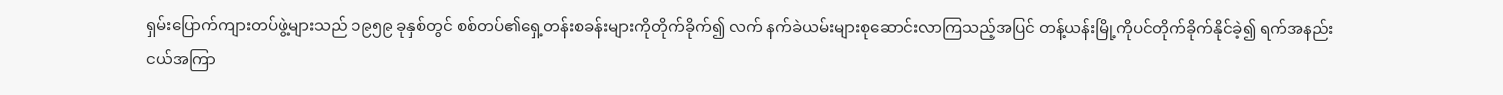ရှမ်းပြောက်ကျားတပ်ဖွဲ့များသည် ၁၉၅၉ ခုနှစ်တွင် စစ်တပ်၏ရှေ့တန်းစခန်းများကိုတိုက်ခိုက်၍ လက် နက်ခဲယမ်းများစုဆောင်းလာကြသည့်အပြင် တန့်ယန်းမြို့ကိုပင်တိုက်ခိုက်နိုင်ခဲ့၍ ရက်အနည်းငယ်အကြာ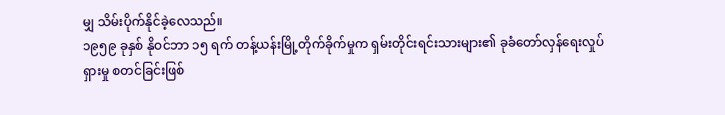မျှ သိမ်းပိုက်နိုင်ခဲ့လေသည်။
၁၉၅၉ ခုနှစ် နိုဝင်ဘာ ၁၅ ရက် တန့်ယန်းမြို့တိုက်ခိုက်မှုက ရှမ်းတိုင်းရင်းသားများ၏ ခုခံတော်လှန်ရေးလှုပ်ရှားမှု စတင်ခြင်းဖြစ်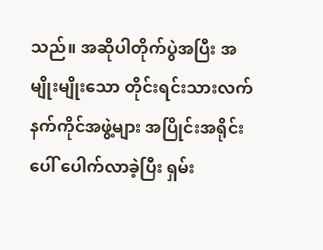သည်။ အဆိုပါတိုက်ပွဲအပြီး အမျိုးမျိုးသော တိုင်းရင်းသားလက်နက်ကိုင်အဖွဲ့များ အပြိုင်းအရိုင်းပေါ် ပေါက်လာခဲ့ပြီး ရှမ်း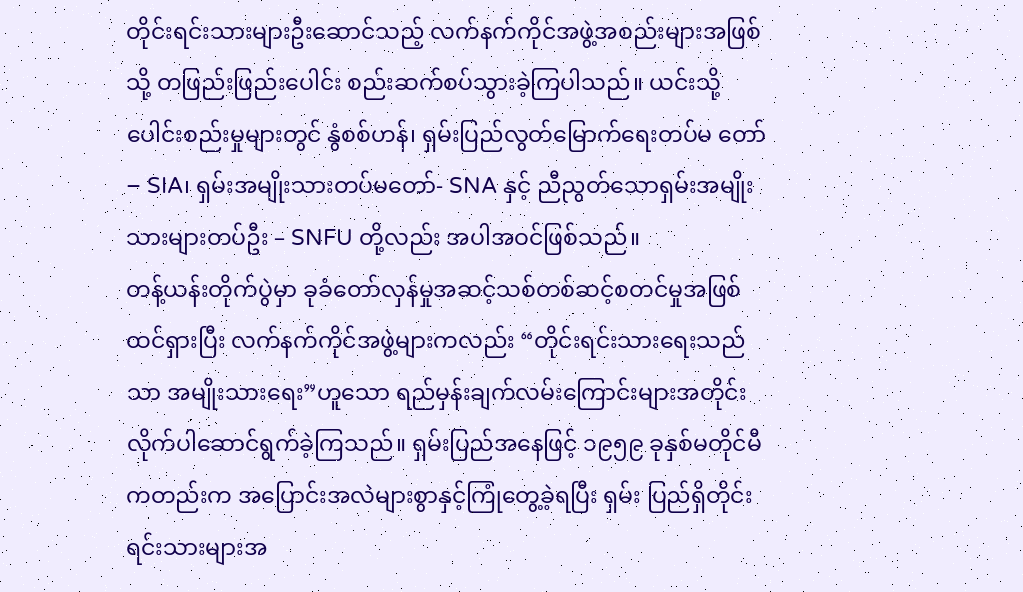တိုင်းရင်းသားများဦးဆောင်သည့် လက်နက်ကိုင်အဖွဲ့အစည်းများအဖြစ်သို့ တဖြည်းဖြည်းပေါင်း စည်းဆက်စပ်သွားခဲ့ကြပါသည်။ ယင်းသို့ပေါင်းစည်းမှုများတွင် နွံစစ်ဟန်၊ ရှမ်းပြည်လွတ်မြောက်ရေးတပ်မ တော် – SIA၊ ရှမ်းအမျိုးသားတပ်မတော်- SNA နှင့် ညီညွတ်သောရှမ်းအမျိုး သားများတပ်ဦး – SNFU တို့လည်း အပါအဝင်ဖြစ်သည်။
တန့်ယန်းတိုက်ပွဲမှာ ခုခံတော်လှန်မှုအဆင့်သစ်တစ်ဆင့်စတင်မှုအဖြစ်ထင်ရှားပြီး လက်နက်ကိုင်အဖွဲ့များကလည်း “တိုင်းရင်းသားရေးသည်သာ အမျိုးသားရေး”ဟူသော ရည်မှန်းချက်လမ်းကြောင်းများအတိုင်း လိုက်ပါဆောင်ရွက်ခဲ့ကြသည်။ ရှမ်းပြည်အနေဖြင့် ၁၉၅၉ ခုနှစ်မတိုင်မီကတည်းက အပြောင်းအလဲများစွာနှင့်ကြုံတွေ့ခဲ့ရပြီး ရှမ်း ပြည်ရှိတိုင်းရင်းသားများအ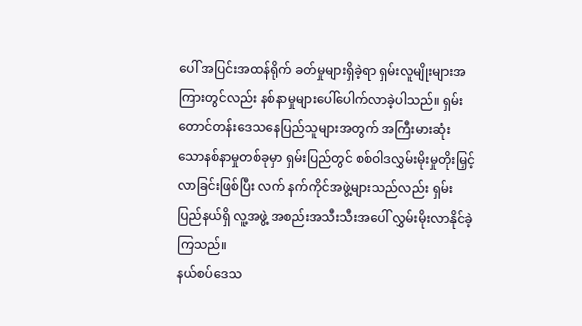ပေါ် အပြင်းအထန်ရိုက် ခတ်မှုများရှိခဲ့ရာ ရှမ်းလူမျိုးများအကြားတွင်လည်း နစ်နာမှုများပေါ်ပေါက်လာခဲ့ပါသည်။ ရှမ်းတောင်တန်းဒေသနေပြည်သူများအတွက် အကြီးမားဆုံးသောနစ်နာမှုတစ်ခုမှာ ရှမ်းပြည်တွင် စစ်ဝါဒလွှမ်းမိုးမှုတိုးမြှင့်လာခြင်းဖြစ်ပြီး လက် နက်ကိုင်အဖွဲ့များသည်လည်း ရှမ်းပြည်နယ်ရှိ လူ့အဖွဲ့ အစည်းအသီးသီးအပေါ် လွှမ်းမိုးလာနိုင်ခဲ့ကြသည်။
နယ်စပ်ဒေသ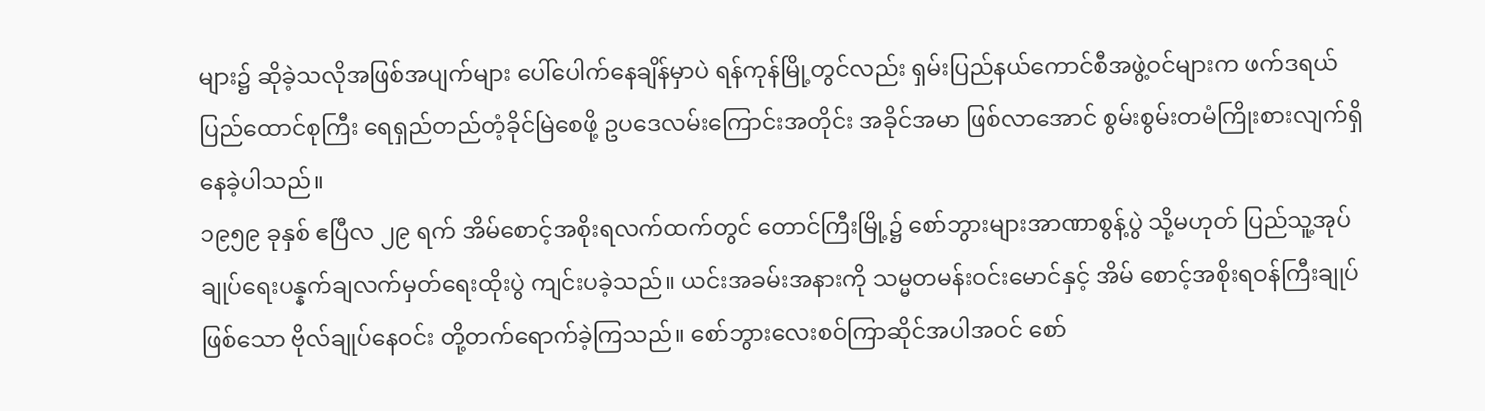များ၌ ဆိုခဲ့သလိုအဖြစ်အပျက်များ ပေါ်ပေါက်နေချိန်မှာပဲ ရန်ကုန်မြို့တွင်လည်း ရှမ်းပြည်နယ်ကောင်စီအဖွဲ့ဝင်များက ဖက်ဒရယ်ပြည်ထောင်စုကြီး ရေရှည်တည်တံ့ခိုင်မြဲစေဖို့ ဥပဒေလမ်းကြောင်းအတိုင်း အခိုင်အမာ ဖြစ်လာအောင် စွမ်းစွမ်းတမံကြိုးစားလျက်ရှိနေခဲ့ပါသည်။
၁၉၅၉ ခုနှစ် ဧပြီလ ၂၉ ရက် အိမ်စောင့်အစိုးရလက်ထက်တွင် တောင်ကြီးမြို့၌ စော်ဘွားများအာဏာစွန့်ပွဲ သို့မဟုတ် ပြည်သူ့အုပ်ချုပ်ရေးပန္နက်ချလက်မှတ်ရေးထိုးပွဲ ကျင်းပခဲ့သည်။ ယင်းအခမ်းအနားကို သမ္မတမန်းဝင်းမောင်နှင့် အိမ် စောင့်အစိုးရဝန်ကြီးချုပ်ဖြစ်သော ဗိုလ်ချုပ်နေဝင်း တို့တက်ရောက်ခဲ့ကြသည်။ စော်ဘွားလေးစဝ်ကြာဆိုင်အပါအဝင် စော်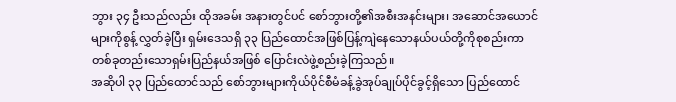ဘွား ၃၄ ဦးသည်လည်း ထိုအခမ်း အနားတွင်ပင် စော်ဘွားတို့၏အစီးအနင်းများ၊ အဆောင်အယောင်များကိုစွန့် လွှတ်ခဲ့ပြီး ရှမ်းဒေသရှိ ၃၃ ပြည်ထောင်အဖြစ်ပြန့်ကျဲနေသောနယ်ပယ်တို့ကိုစုစည်းကာ တစ်ခုတည်းသောရှမ်းပြည်နယ်အဖြစ် ပြောင်းလဲဖွဲ့စည်းခဲ့ကြသည်။
အဆိုပါ ၃၃ ပြည်ထောင်သည် စော်ဘွားများကိုယ်ပိုင်စီမံခန့်ခွဲအုပ်ချုပ်ပိုင်ခွင့်ရှိသော ပြည်ထောင်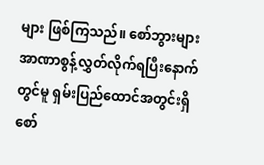များ ဖြစ်ကြသည်။ စော်ဘွားများအာဏာစွန့်လွှတ်လိုက်ရပြီးနောက်တွင်မူ ရှမ်းပြည်ထောင်အတွင်းရှိ စော်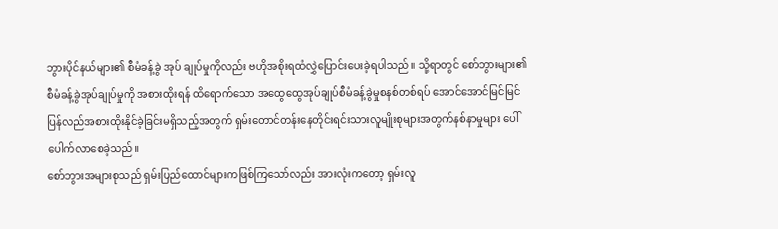ဘွားပိုင်နယ်များ၏ စီမံခန့်ခွဲ အုပ် ချုပ်မှုကိုလည်း ဗဟိုအစိုးရထံလွှဲပြောင်းပေးခဲ့ရပါသည်။ သို့ရာတွင် စော်ဘွားများ၏ စီမံခန့်ခွဲအုပ်ချုပ်မှုကို အစားထိုးရန် ထိရောက်သော အထွေထွေအုပ်ချုပ်စီမံခန့်ခွဲမှုစနစ်တစ်ရပ် အောင်အောင်မြင်မြင် ပြန်လည်အစားထိုးနိုင်ခဲ့ခြင်းမရှိသည့်အတွက် ရှမ်းတောင်တန်းနေတိုင်းရင်းသားလူမျိုးစုများအတွက်နစ်နာမှုများ ပေါ်ပေါက်လာစေခဲ့သည်။
စော်ဘွားအများစုသည် ရှမ်းပြည်ထောင်များကဖြစ်ကြသော်လည်း အားလုံးကတော့ ရှမ်းလူ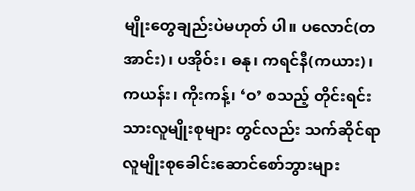မျိုးတွေချည်းပဲမဟုတ် ပါ။ ပလောင်(တအာင်း)၊ ပအိုဝ်း၊ ဓနု၊ ကရင်နီ(ကယား)၊ ကယန်း၊ ကိုးကန့်၊ ‘ဝ’ စသည့် တိုင်းရင်းသားလူမျိုးစုများ တွင်လည်း သက်ဆိုင်ရာလူမျိုးစုခေါင်းဆောင်စော်ဘွားများ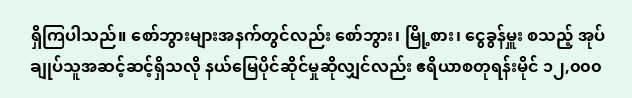ရှိကြပါသည်။ စော်ဘွားများအနက်တွင်လည်း စော်ဘွား၊ မြို့စား၊ ငွေခွန်မှူး စသည့် အုပ်ချုပ်သူအဆင့်ဆင့်ရှိသလို နယ်မြေပိုင်ဆိုင်မှုဆိုလျှင်လည်း ဧရိယာစတုရန်းမိုင် ၁၂,၀၀၀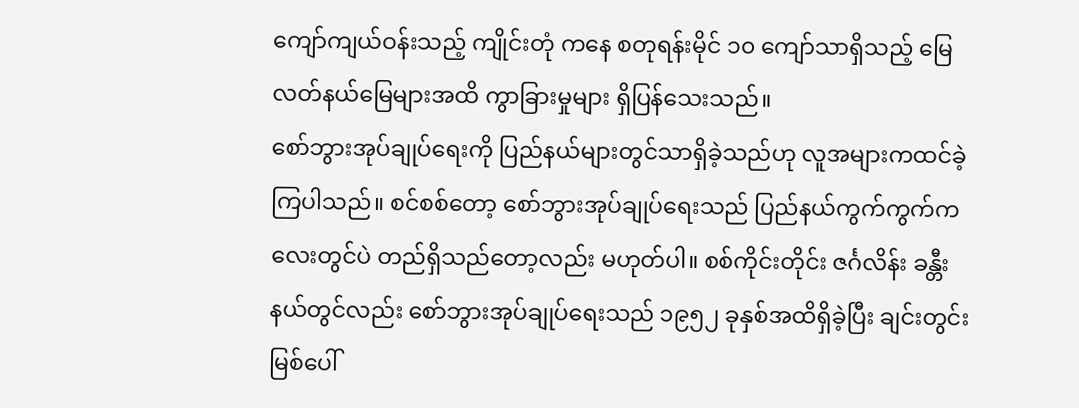ကျော်ကျယ်ဝန်းသည့် ကျိုင်းတုံ ကနေ စတုရန်းမိုင် ၁၀ ကျော်သာရှိသည့် မြေလတ်နယ်မြေများအထိ ကွာခြားမှုများ ရှိပြန်သေးသည်။
စော်ဘွားအုပ်ချုပ်ရေးကို ပြည်နယ်များတွင်သာရှိခဲ့သည်ဟု လူအများကထင်ခဲ့ကြပါသည်။ စင်စစ်တော့ စော်ဘွားအုပ်ချုပ်ရေးသည် ပြည်နယ်ကွက်ကွက်ကလေးတွင်ပဲ တည်ရှိသည်တော့လည်း မဟုတ်ပါ။ စစ်ကိုင်းတိုင်း ဇင်္ဂလိန်း ခန္တီးနယ်တွင်လည်း စော်ဘွားအုပ်ချုပ်ရေးသည် ၁၉၅၂ ခုနှစ်အထိရှိခဲ့ပြီး ချင်းတွင်းမြစ်ပေါ်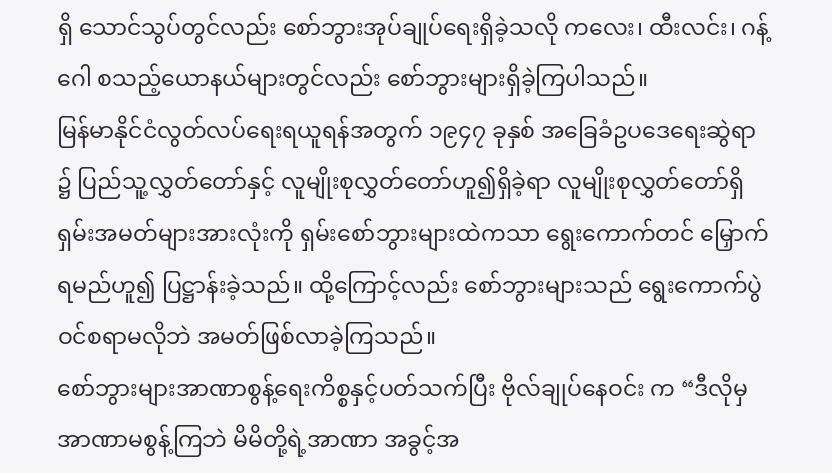ရှိ သောင်သွပ်တွင်လည်း စော်ဘွားအုပ်ချုပ်ရေးရှိခဲ့သလို ကလေး၊ ထီးလင်း၊ ဂန့်ဂေါ စသည့်ယောနယ်များတွင်လည်း စော်ဘွားများရှိခဲ့ကြပါသည်။
မြန်မာနိုင်ငံလွတ်လပ်ရေးရယူရန်အတွက် ၁၉၄၇ ခုနှစ် အခြေခံဥပဒေရေးဆွဲရာ ၌ ပြည်သူ့လွှတ်တော်နှင့် လူမျိုးစုလွှတ်တော်ဟူ၍ရှိခဲ့ရာ လူမျိုးစုလွှတ်တော်ရှိ ရှမ်းအမတ်များအားလုံးကို ရှမ်းစော်ဘွားများထဲကသာ ရွေးကောက်တင် မြှောက်ရမည်ဟူ၍ ပြဋ္ဌာန်းခဲ့သည်။ ထို့ကြောင့်လည်း စော်ဘွားများသည် ရွေးကောက်ပွဲဝင်စရာမလိုဘဲ အမတ်ဖြစ်လာခဲ့ကြသည်။
စော်ဘွားများအာဏာစွန့်ရေးကိစ္စနှင့်ပတ်သက်ပြီး ဗိုလ်ချုပ်နေဝင်း က “ဒီလိုမှ အာဏာမစွန့်ကြဘဲ မိမိတို့ရဲ့အာဏာ အခွင့်အ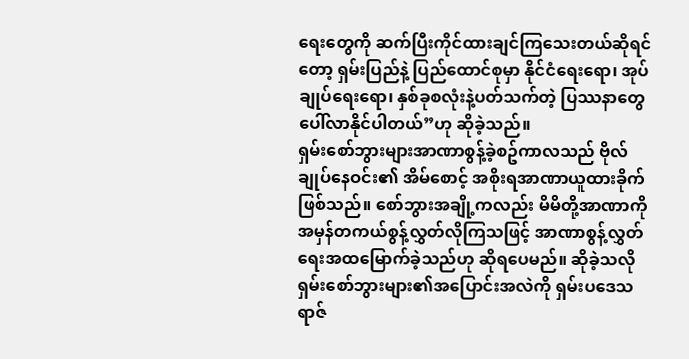ရေးတွေကို ဆက်ပြီးကိုင်ထားချင်ကြသေးတယ်ဆိုရင်တော့ ရှမ်းပြည်နဲ့ ပြည်ထောင်စုမှာ နိုင်ငံရေးရော၊ အုပ်ချုပ်ရေးရော၊ နှစ်ခုစလုံးနဲ့ပတ်သက်တဲ့ ပြဿနာတွေပေါ်လာနိုင်ပါတယ်”ဟု ဆိုခဲ့သည်။
ရှမ်းစော်ဘွားများအာဏာစွန့်ခဲ့စဥ်ကာလသည် ဗိုလ်ချုပ်နေဝင်း၏ အိမ်စောင့် အစိုးရအာဏာယူထားခိုက်ဖြစ်သည်။ စော်ဘွားအချို့ကလည်း မိမိတို့အာဏာကို အမှန်တကယ်စွန့်လွှတ်လိုကြသဖြင့် အာဏာစွန့်လွှတ်ရေးအထမြောက်ခဲ့သည်ဟု ဆိုရပေမည်။ ဆိုခဲ့သလို ရှမ်းစော်ဘွားများ၏အပြောင်းအလဲကို ရှမ်းပဒေသရာဇ်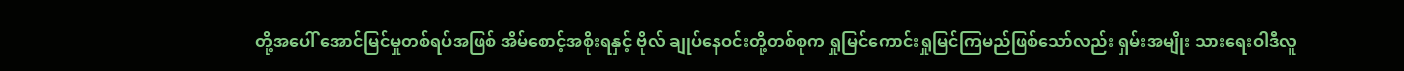တို့အပေါ် အောင်မြင်မှုတစ်ရပ်အဖြစ် အိမ်စောင့်အစိုးရနှင့် ဗိုလ် ချုပ်နေဝင်းတို့တစ်စုက ရှုမြင်ကောင်းရှုမြင်ကြမည်ဖြစ်သော်လည်း ရှမ်းအမျိုး သားရေးဝါဒီလူ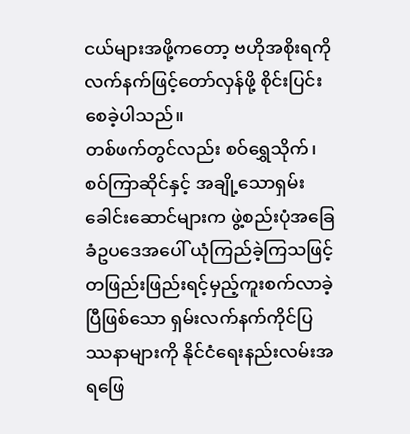ငယ်များအဖို့ကတော့ ဗဟိုအစိုးရကို လက်နက်ဖြင့်တော်လှန်ဖို့ စိုင်းပြင်းစေခဲ့ပါသည်။
တစ်ဖက်တွင်လည်း စဝ်ရွှေသိုက်၊ စဝ်ကြာဆိုင်နှင့် အချို့သောရှမ်းခေါင်းဆောင်များက ဖွဲ့စည်းပုံအခြေခံဥပဒေအပေါ် ယုံကြည်ခဲ့ကြသဖြင့် တဖြည်းဖြည်းရင့်မှည့်ကူးစက်လာခဲ့ပြီဖြစ်သော ရှမ်းလက်နက်ကိုင်ပြဿနာများကို နိုင်ငံရေးနည်းလမ်းအရဖြေ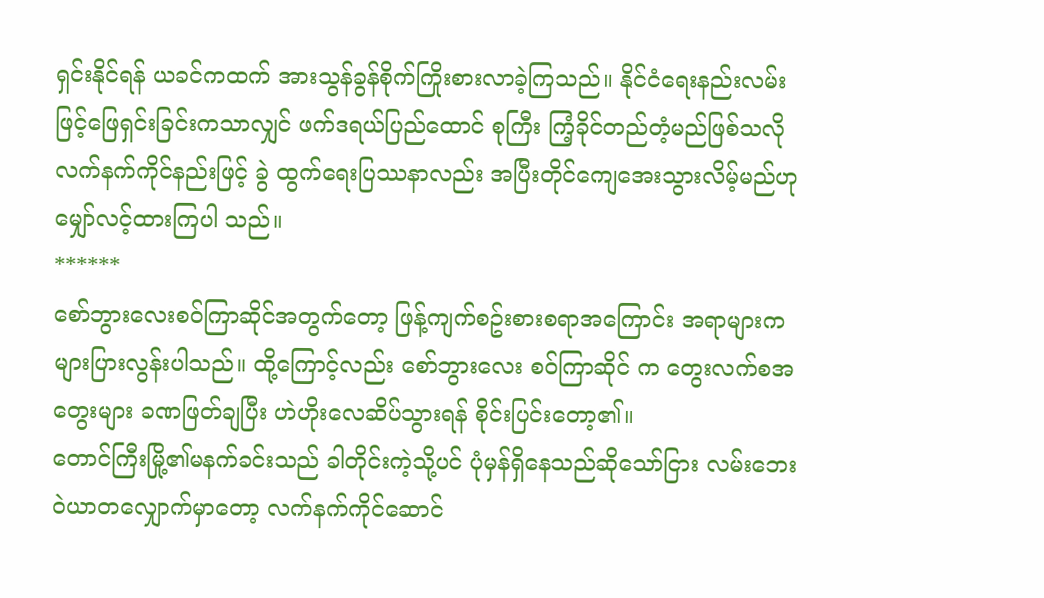ရှင်းနိုင်ရန် ယခင်ကထက် အားသွန်ခွန်စိုက်ကြိုးစားလာခဲ့ကြသည်။ နိုင်ငံရေးနည်းလမ်းဖြင့်ဖြေရှင်းခြင်းကသာလျှင် ဖက်ဒရယ်ပြည်ထောင် စုကြီး ကြံ့ခိုင်တည်တံ့မည်ဖြစ်သလို လက်နက်ကိုင်နည်းဖြင့် ခွဲ ထွက်ရေးပြဿနာလည်း အပြီးတိုင်ကျေအေးသွားလိမ့်မည်ဟု မျှော်လင့်ထားကြပါ သည်။
******
စော်ဘွားလေးစဝ်ကြာဆိုင်အတွက်တော့ ဖြန့်ကျက်စဥ်းစားစရာအကြောင်း အရာများက များပြားလွန်းပါသည်။ ထို့ကြောင့်လည်း စော်ဘွားလေး စဝ်ကြာဆိုင် က တွေးလက်စအတွေးများ ခဏဖြတ်ချပြီး ဟဲဟိုးလေဆိပ်သွားရန် စိုင်းပြင်းတော့၏။
တောင်ကြီးမြို့၏မနက်ခင်းသည် ခါတိုင်းကဲ့သို့ပင် ပုံမှန်ရှိနေသည်ဆိုသော်ငြား လမ်းဘေးဝဲယာတလျှောက်မှာတော့ လက်နက်ကိုင်ဆောင်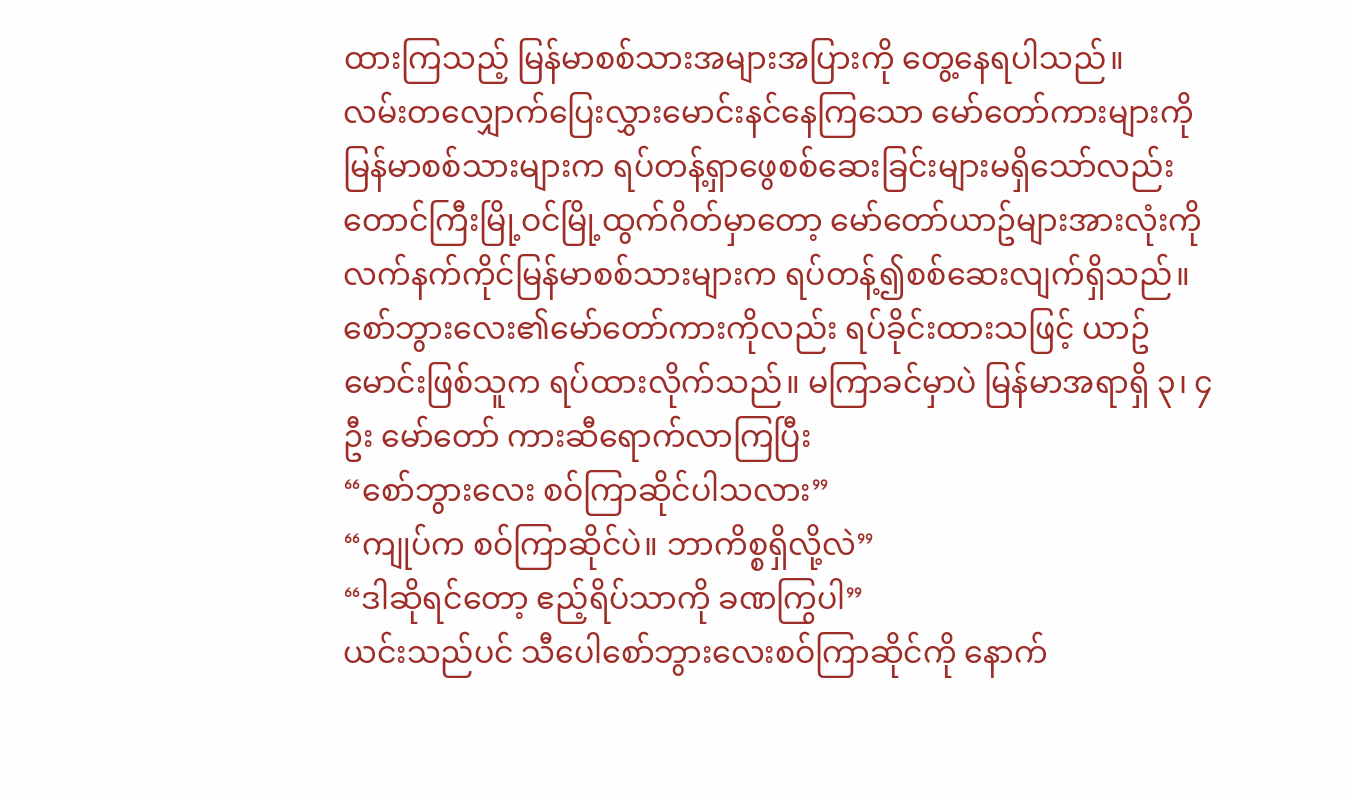ထားကြသည့် မြန်မာစစ်သားအများအပြားကို တွေ့နေရပါသည်။
လမ်းတလျှောက်ပြေးလွှားမောင်းနင်နေကြသော မော်တော်ကားများကို မြန်မာစစ်သားများက ရပ်တန့်ရှာဖွေစစ်ဆေးခြင်းများမရှိသော်လည်း တောင်ကြီးမြို့ဝင်မြို့ထွက်ဂိတ်မှာတော့ မော်တော်ယာဥ်များအားလုံးကို လက်နက်ကိုင်မြန်မာစစ်သားများက ရပ်တန့်၍စစ်ဆေးလျက်ရှိသည်။
စော်ဘွားလေး၏မော်တော်ကားကိုလည်း ရပ်ခိုင်းထားသဖြင့် ယာဥ်မောင်းဖြစ်သူက ရပ်ထားလိုက်သည်။ မကြာခင်မှာပဲ မြန်မာအရာရှိ ၃၊ ၄ ဦး မော်တော် ကားဆီရောက်လာကြပြီး
“စော်ဘွားလေး စဝ်ကြာဆိုင်ပါသလား”
“ကျုပ်က စဝ်ကြာဆိုင်ပဲ။ ဘာကိစ္စရှိလို့လဲ”
“ဒါဆိုရင်တော့ ဧည့်ရိပ်သာကို ခဏကြွပါ”
ယင်းသည်ပင် သီပေါစော်ဘွားလေးစဝ်ကြာဆိုင်ကို နောက်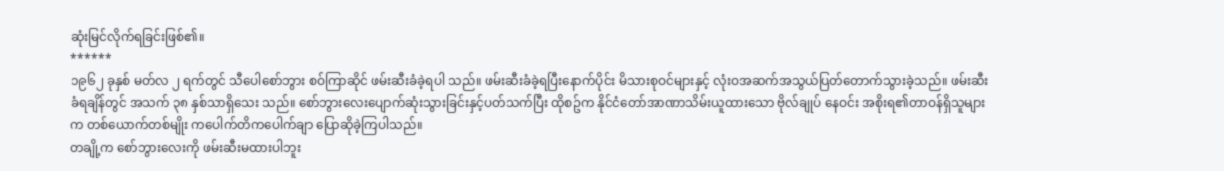ဆုံးမြင်လိုက်ရခြင်းဖြစ်၏။
******
၁၉၆၂ ခုနှစ် မတ်လ ၂ ရက်တွင် သီပေါစော်ဘွား စဝ်ကြာဆိုင် ဖမ်းဆီးခံခဲ့ရပါ သည်။ ဖမ်းဆီးခံခဲ့ရပြီးနောက်ပိုင်း မိသားစုဝင်များနှင့် လုံးဝအဆက်အသွယ်ပြတ်တောက်သွားခဲ့သည်။ ဖမ်းဆီးခံရချိန်တွင် အသက် ၃၈ နှစ်သာရှိသေး သည်။ စော်ဘွားလေးပျောက်ဆုံးသွားခြင်းနှင့်ပတ်သက်ပြီး ထိုစဥ်က နိုင်ငံတော်အာဏာသိမ်းယူထားသော ဗိုလ်ချုပ် နေဝင်း အစိုးရ၏တာဝန်ရှိသူများက တစ်ယောက်တစ်မျိုး ကပေါက်တိကပေါက်ချာ ပြောဆိုခဲ့ကြပါသည်။
တချို့က စော်ဘွားလေးကို ဖမ်းဆီးမထားပါဘူး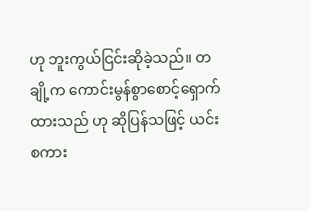ဟု ဘူးကွယ်ငြင်းဆိုခဲ့သည်။ တချို့က ကောင်းမွန်စွာစောင့်ရှောက်ထားသည် ဟု ဆိုပြန်သဖြင့် ယင်းစကား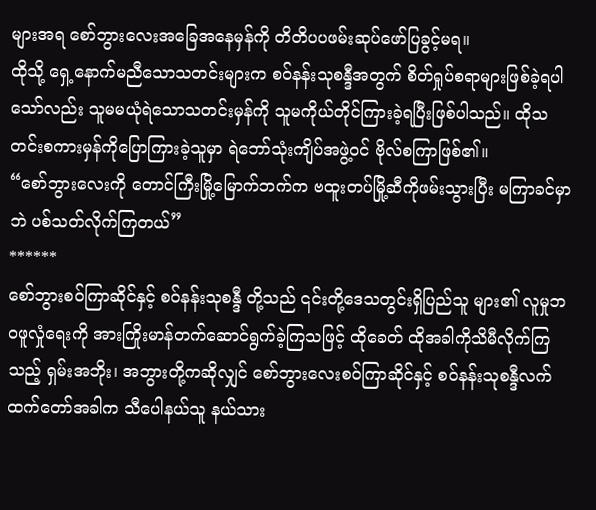များအရ စော်ဘွားလေးအခြေအနေမှန်ကို တိတိပပဖမ်းဆုပ်ဖော်ပြခွင့်မရ။
ထိုသို့ ရှေ့နောက်မညီသောသတင်းများက စဝ်နန်းသုစန္ဒီအတွက် စိတ်ရှုပ်စရာများဖြစ်ခဲ့ရပါသော်လည်း သူမမယုံရဲသောသတင်းမှန်ကို သူမကိုယ်တိုင်ကြားခဲ့ရပြီးဖြစ်ပါသည်။ ထိုသတင်းစကားမှန်ကိုပြောကြားခဲ့သူမှာ ရဲဘော်သုံးကျိပ်အဖွဲ့ဝင် ဗိုလ်စကြာဖြစ်၏။
“စော်ဘွားလေးကို တောင်ကြီးမြို့မြောက်ဘက်က ဗထူးတပ်မြို့ဆီကိုဖမ်းသွားပြီး မကြာခင်မှာဘဲ ပစ်သတ်လိုက်ကြတယ်”
******
စော်ဘွားစဝ်ကြာဆိုင်နှင့် စဝ်နန်းသုစန္ဒီ တို့သည် ၎င်းတို့ဒေသတွင်းရှိပြည်သူ များ၏ လူမှုဘဝဖူလှုံရေးကို အားကြိုးမာန်တက်ဆောင်ရွက်ခဲ့ကြသဖြင့် ထိုခေတ် ထိုအခါကိုသိမီလိုက်ကြသည့် ရှမ်းအဘိုး၊ အဘွားတို့ကဆိုလျှင် စော်ဘွားလေးစဝ်ကြာဆိုင်နှင့် စဝ်နန်းသုစန္ဒီလက်ထက်တော်အခါက သီပေါနယ်သူ နယ်သား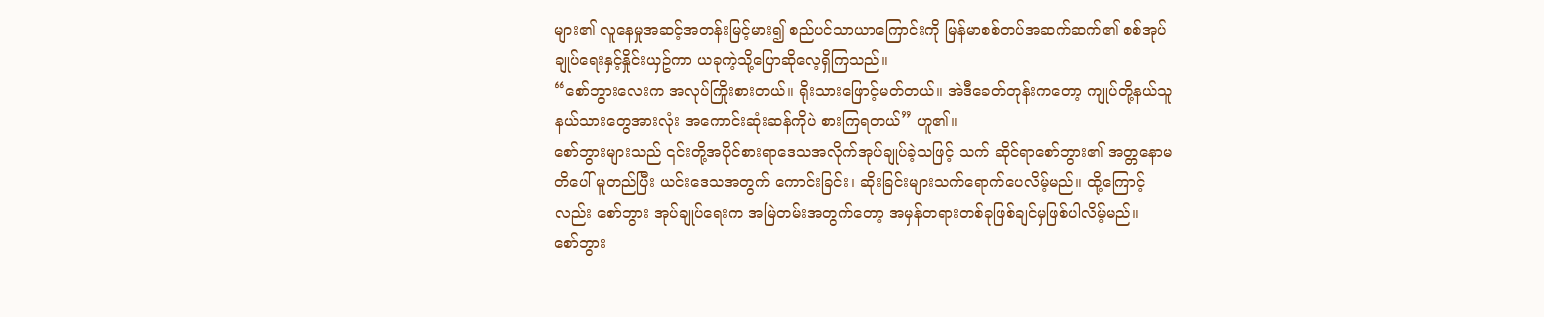များ၏ လူနေမှုအဆင့်အတန်းမြင့်မား၍ စည်ပင်သာယာကြောင်းကို မြန်မာစစ်တပ်အဆက်ဆက်၏ စစ်အုပ်ချုပ်ရေးနှင့်နှိုင်းယှဥ်ကာ ယခုကဲ့သို့ပြောဆိုလေ့ရှိကြသည်။
“စော်ဘွားလေးက အလုပ်ကြိုးစားတယ်။ ရိုးသားဖြောင့်မတ်တယ်။ အဲဒီခေတ်တုန်းကတော့ ကျုပ်တို့နယ်သူနယ်သားတွေအားလုံး အကောင်းဆုံးဆန်ကိုပဲ စားကြရတယ်” ဟူ၏။
စော်ဘွားများသည် ၎င်းတို့အပိုင်စားရာဒေသအလိုက်အုပ်ချုပ်ခဲ့သဖြင့် သက် ဆိုင်ရာစော်ဘွား၏ အတ္တနောမတိပေါ် မူတည်ပြီး ယင်းဒေသအတွက် ကောင်းခြင်း၊ ဆိုးခြင်းများသက်ရောက်ပေလိမ့်မည်။ ထို့ကြောင့်လည်း စော်ဘွား အုပ်ချုပ်ရေးက အမြဲတမ်းအတွက်တော့ အမှန်တရားတစ်ခုဖြစ်ချင်မှဖြစ်ပါလိမ့်မည်။
စော်ဘွား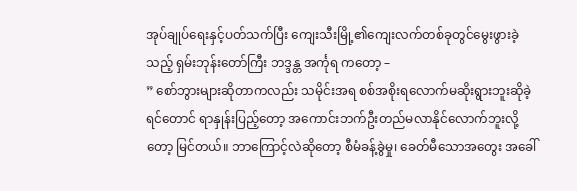အုပ်ချုပ်ရေးနှင့်ပတ်သက်ပြီး ကျေးသီးမြို့၏ကျေးလက်တစ်ခုတွင်မွေးဖွားခဲ့သည့် ရှမ်းဘုန်းတော်ကြီး ဘဒ္ဒန္တ အင်္ကုရ ကတော့ –
” စော်ဘွားများဆိုတာကလည်း သမိုင်းအရ စစ်အစိုးရလောက်မဆိုးရွားဘူးဆိုခဲ့ရင်တောင် ရာနှုန်းပြည့်တော့ အကောင်းဘက်ဦးတည်မလာနိုင်လောက်ဘူးလို့တော့ မြင်တယ်။ ဘာကြောင့်လဲဆိုတော့ စီမံခန့်ခွဲမှု၊ ခေတ်မီသောအတွေး အခေါ်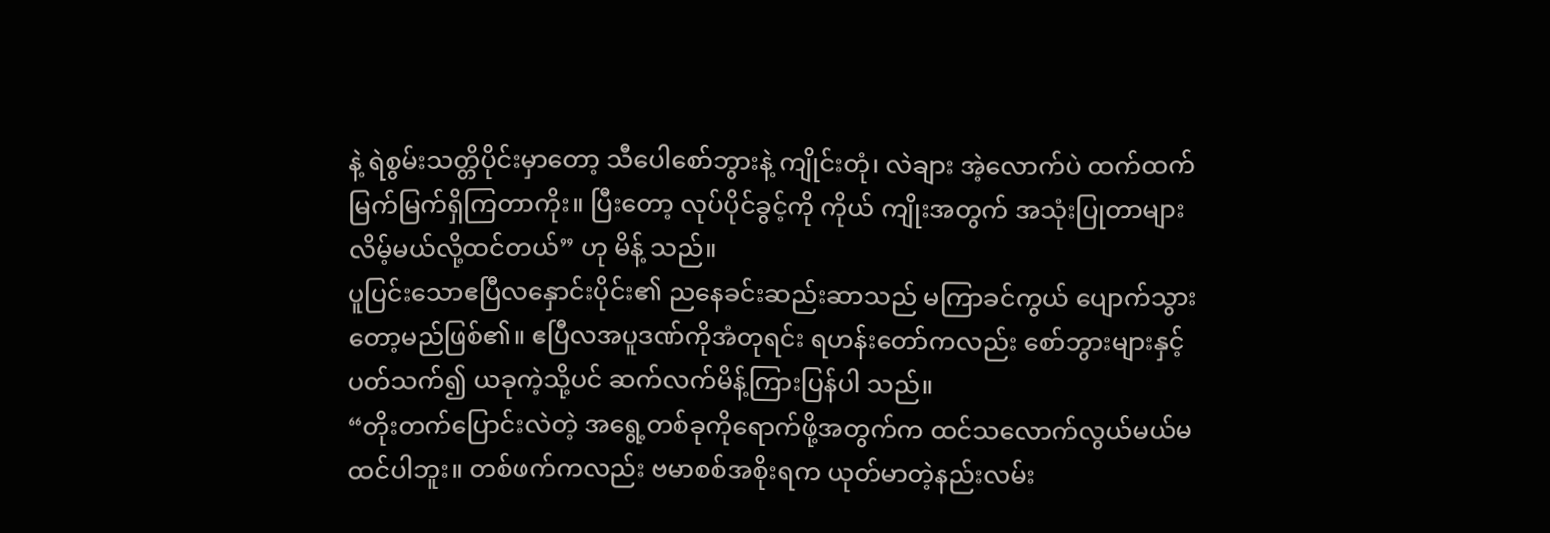နဲ့ ရဲစွမ်းသတ္တိပိုင်းမှာတော့ သီပေါစော်ဘွားနဲ့ ကျိုင်းတုံ၊ လဲချား အဲ့လောက်ပဲ ထက်ထက်မြက်မြက်ရှိကြတာကိုး။ ပြီးတော့ လုပ်ပိုင်ခွင့်ကို ကိုယ် ကျိုးအတွက် အသုံးပြုတာများလိမ့်မယ်လို့ထင်တယ်” ဟု မိန့် သည်။
ပူပြင်းသောဧပြီလနှောင်းပိုင်း၏ ညနေခင်းဆည်းဆာသည် မကြာခင်ကွယ် ပျောက်သွားတော့မည်ဖြစ်၏။ ဧပြီလအပူဒဏ်ကိုအံတုရင်း ရဟန်းတော်ကလည်း စော်ဘွားများနှင့်ပတ်သက်၍ ယခုကဲ့သို့ပင် ဆက်လက်မိန့်ကြားပြန်ပါ သည်။
“တိုးတက်ပြောင်းလဲတဲ့ အရွေ့တစ်ခုကိုရောက်ဖို့အတွက်က ထင်သလောက်လွယ်မယ်မထင်ပါဘူး။ တစ်ဖက်ကလည်း ဗမာစစ်အစိုးရက ယုတ်မာတဲ့နည်းလမ်း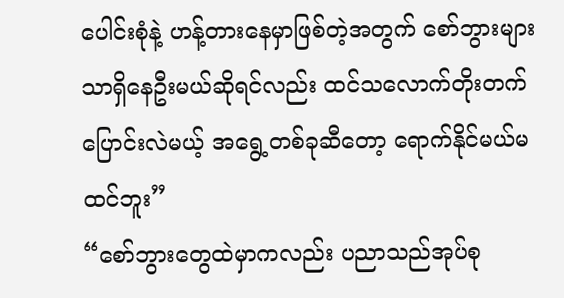ပေါင်းစုံနဲ့ ဟန့်တားနေမှာဖြစ်တဲ့အတွက် စော်ဘွားများသာရှိနေဦးမယ်ဆိုရင်လည်း ထင်သလောက်တိုးတက်ပြောင်းလဲမယ့် အရွေ့တစ်ခုဆီတော့ ရောက်နိုင်မယ်မထင်ဘူး”
“စော်ဘွားတွေထဲမှာကလည်း ပညာသည်အုပ်စု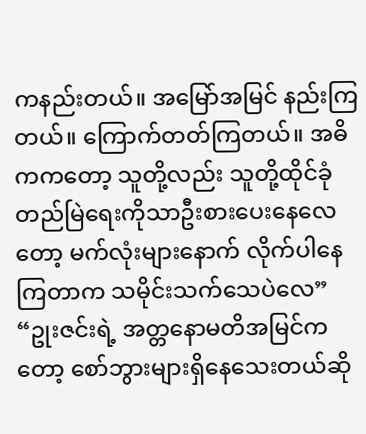ကနည်းတယ်။ အမြော်အမြင် နည်းကြတယ်။ ကြောက်တတ်ကြတယ်။ အဓိကကတော့ သူတို့လည်း သူတို့ထိုင်ခုံတည်မြဲရေးကိုသာဦးစားပေးနေလေတော့ မက်လုံးများနောက် လိုက်ပါနေကြတာက သမိုင်းသက်သေပဲလေ”
“ဥုးဇင်းရဲ့ အတ္တနောမတိအမြင်ကတော့ စော်ဘွားများရှိနေသေးတယ်ဆို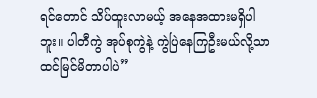ရင်တောင် သိပ်ထူးလာမယ့် အနေအထားမရှိပါဘူး။ ပါတီကွဲ အုပ်စုကွဲနဲ့ ကွဲပြဲနေကြဦးမယ်လို့သာ ထင်မြင်မိတာပါပဲ”